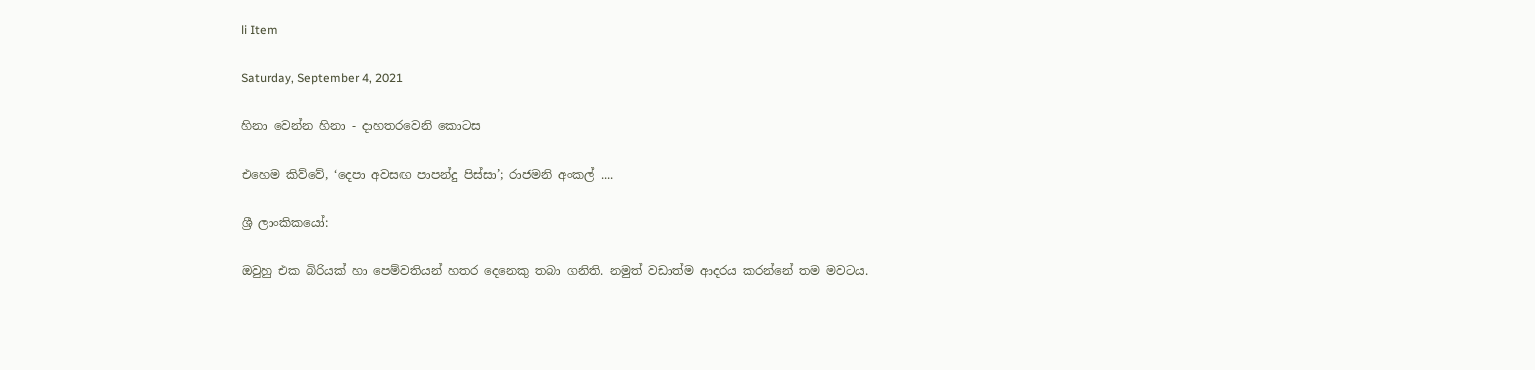li Item

Saturday, September 4, 2021

හිනා වෙන්න හිනා - දාහතරවෙනි කොටස

එහෙම කිව්වේ, ‘දෙපා අවසඟ පාපන්දු පිස්සා’; රාජමනි අංකල් ....

ශ්‍රී ලාංකිකයෝ:

ඔවුහු එක බිරියක් හා පෙම්වතියන් හතර දෙනෙකු තබා ගනිති. නමුත් වඩාත්ම ආදරය කරන්නේ තම මවටය.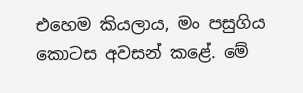එහෙම කියලාය, මං පසුගිය කොටස අවසන් කළේ. මේ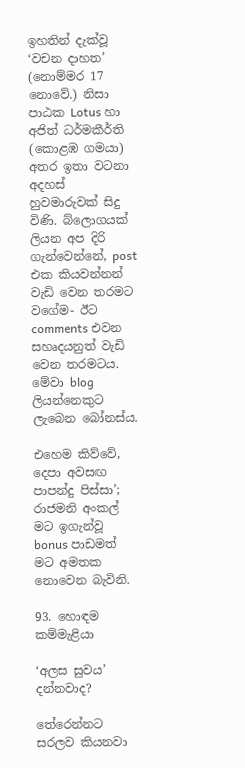ඉහතින් දැක්වූ ‘වචන දාහත’ (නොම්මර 17 නොවේ.) නිසා පාඨක Lotus හා අජිත් ධර්මකීර්ති (කොළඹ ගමයා) අතර ඉතා වටනා අදහස් හුවමාරුවක් සිදු විණි. බ්ලොගයක් ලියන අප දිරි ගැන්වෙන්නේ, post එක කියවන්නන් වැඩි වෙන තරමට වගේම- ඊට comments එවන සහෘදයනුත් වැඩි වෙන තරමටය. මේවා blog ලියන්නෙකුට ලැබෙන බෝනස්ය.

එහෙම කිව්වේ, දෙපා අවසඟ පාපන්දු පිස්සා’; රාජමනි අංකල් මට ඉගැන්වූ bonus පාඩමත් මට අමතක නොවෙන බැවිනි.

93. හොඳම කම්මැළියා

‘අලස සුවය’ දන්නවාද?

තේරෙන්නට සරලව කියනවා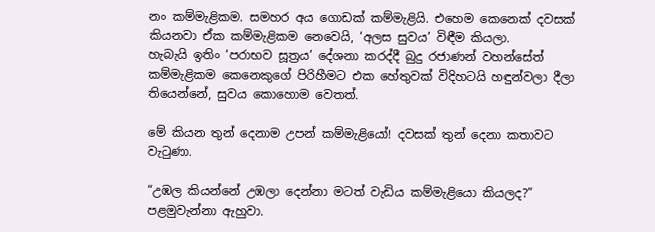නං කම්මැළිකම. සමහර අය ගොඩක් කම්මැළියි. එහෙම කෙනෙක් දවසක් කියනවා ඒක කම්මැළිකම නෙවෙයි, ‘අලස සුවය’ විඳීම කියලා.
හැබැයි ඉතිං ‘පරාභව සූත්‍රය’ දේශනා කරද්දී බුදු රජාණන් වහන්සේත් කම්මැළිකම කෙනෙකුගේ පිරිහීමට එක හේතුවක් විදිහටයි හඳුන්වලා දීලා තියෙන්නේ, සුවය කොහොම වෙතත්.

මේ කියන තුන් දෙනාම උපන් කම්මැළියෝ! දවසක් තුන් දෙනා කතාවට වැටුණා.

“උඹල කියන්නේ උඹලා දෙන්නා මටත් වැඩිය කම්මැළියො කියලද?” පළමුවැන්නා ඇහුවා.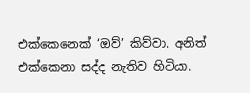එක්කෙනෙක් ‘ඔව්’ කිව්වා. අනිත් එක්කෙනා සද්ද නැතිව හිටියා.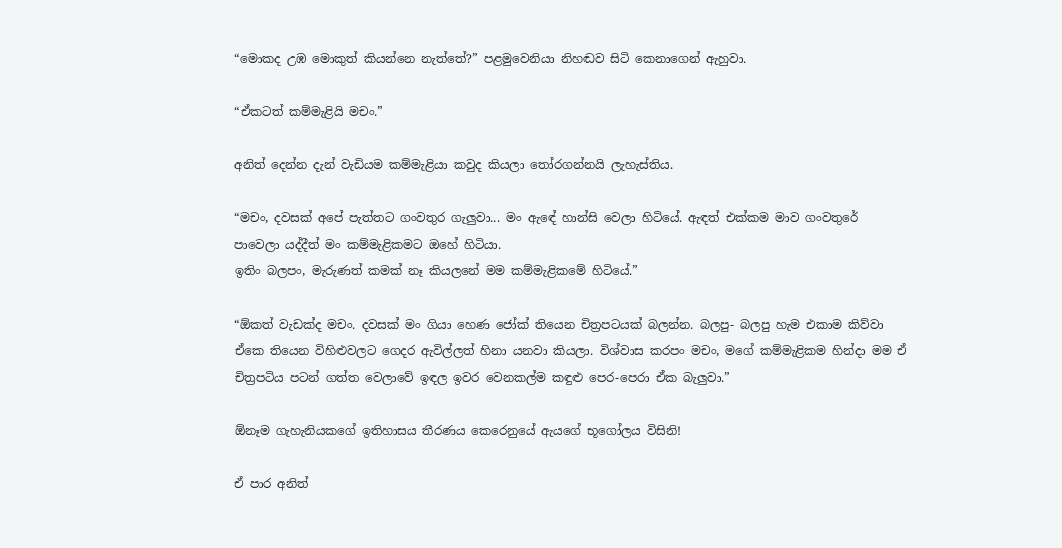“මොකද උඹ මොකුත් කියන්නෙ නැත්තේ?” පළමුවෙනියා නිහඬව සිටි කෙනාගෙන් ඇහුවා.

“ඒකටත් කම්මැළියි මචං.”

අනිත් දෙන්න දැන් වැඩියම කම්මැළියා කවුද කියලා තෝරගන්නයි ලැහැස්තිය.

“මචං, දවසක් අපේ පැත්තට ගංවතුර ගැලුවා... මං ඇඳේ හාන්සි වෙලා හිටියේ. ඇඳත් එක්කම මාව ගංවතුරේ පාවෙලා යද්දීත් මං කම්මැළිකමට ඔහේ හිටියා.
ඉතිං බලපං, මැරුණත් කමක් නෑ කියලනේ මම කම්මැළිකමේ හිටියේ.”

“ඕකත් වැඩක්ද මචං. දවසක් මං ගියා හෙණ ජෝක් තියෙන චිත්‍රපටයක් බලන්න. බලපු- බලපු හැම එකාම කිව්වා ඒකෙ තියෙන විහිළුවලට ගෙදර ඇවිල්ලත් හිනා යනවා කියලා. විශ්වාස කරපං මචං, මගේ කම්මැළිකම හින්දා මම ඒ චිත්‍රපටිය පටන් ගත්ත වෙලාවේ ඉඳල ඉවර වෙනකල්ම කඳුළු පෙර-පෙරා ඒක බැලුවා.”

ඕනෑම ගැහැනියකගේ ඉතිහාසය තීරණය කෙරෙනුයේ ඇයගේ භූගෝලය විසිනි!

ඒ පාර අනිත්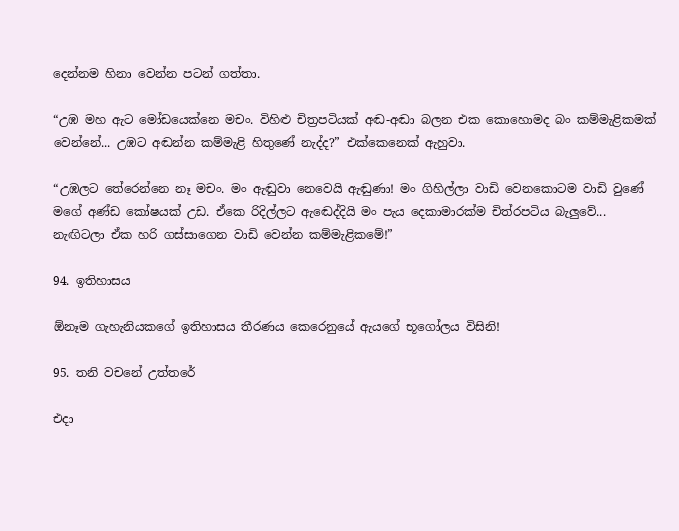දෙන්නම හිනා වෙන්න පටන් ගත්තා.

“උඹ මහ ඇට මෝඩයෙක්නෙ මචං. විහිළු චිත්‍රපටියක් අඬ-අඬා බලන එක කොහොමද බං කම්මැළිකමක් වෙන්නේ... උඹට අඬන්න කම්මැළි හිතුණේ නැද්ද?” එක්කෙනෙක් ඇහුවා.

“උඹලට තේරෙන්නෙ නෑ මචං. මං ඇඬුවා නෙවෙයි ඇඬුණා! මං ගිහිල්ලා වාඩි වෙනකොටම වාඩි වුණේ මගේ අණ්ඩ කෝෂයක් උඩ. ඒකෙ රිදිල්ලට ඇඬෙද්දියි මං පැය දෙකාමාරක්ම චිත්රපටිය බැලුවේ... නැඟිටලා ඒක හරි ගස්සාගෙන වාඩි වෙන්න කම්මැළිකමේ!”

94. ඉතිහාසය

ඕනෑම ගැහැනියකගේ ඉතිහාසය තීරණය කෙරෙනුයේ ඇයගේ භූගෝලය විසිනි!

95. තනි වචනේ උත්තරේ

එදා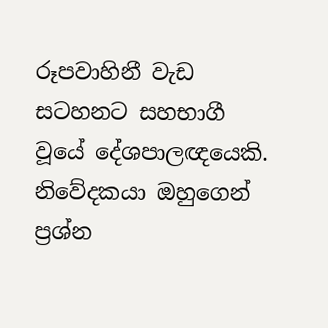රූපවාහිනී වැඩ සටහනට සහභාගී වූයේ දේශපාලඥයෙකි. නිවේදකයා ඔහුගෙන් ප්‍රශ්න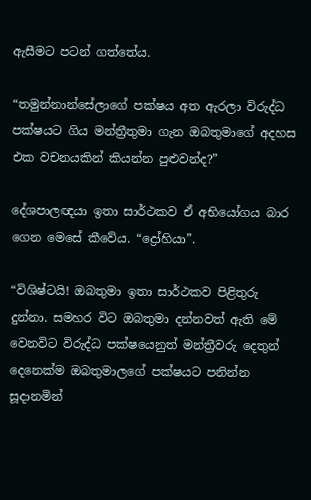ඇසීමට පටන් ගත්තේය.

“තමුන්නාන්සේලාගේ පක්ෂය අත ඇරලා විරුද්ධ පක්ෂයට ගිය මන්ත්‍රීතුමා ගැන ඔබතුමාගේ අදහස එක වචනයකින් කියන්න පුළුවන්ද?”

දේශපාලඥයා ඉතා සාර්ථකව ඒ අභියෝගය බාර ගෙන මෙසේ කීවේය. “ද්‍රෝහියා”.

“විශිෂ්ටයි! ඔබතුමා ඉතා සාර්ථකව පිළිතුරු දුන්නා. සමහර විට ඔබතුමා දන්නවත් ඇති මේ වෙනවිට විරුද්ධ පක්ෂයෙනුත් මන්ත්‍රීවරු දෙතුන් දෙනෙක්ම ඔබතුමාලගේ පක්ෂයට පනින්න සූදානමින්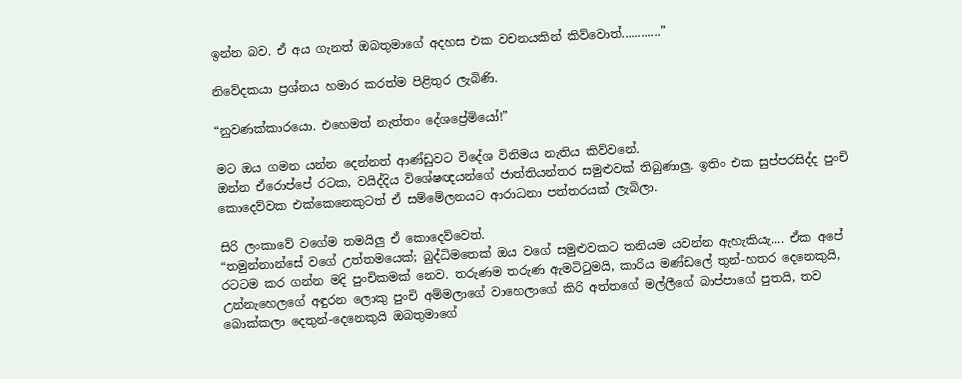ඉන්න බව. ඒ අය ගැනත් ඔබතුමාගේ අදහස එක වචනයකින් කිව්වොත්............”

නිවේදකයා ප්‍රශ්නය හමාර කරත්ම පිළිතුර ලැබිණි.

“නුවණක්කාරයො. එහෙමත් නැත්තං දේශප්‍රේමියෝ!”

මට ඔය ගමන යන්න දෙන්නත් ආණ්ඩුවට විදේශ විනිමය නැතිය කිව්වනේ.
ඔන්න ඒරොප්පේ රටක, වයිද්දිය විශේෂඥයන්ගේ ජාත්තියන්තර සමුළුවක් තිබුණාලු. ඉතිං එක සුප්පරසිද්ද පුංචි කොදෙව්වක එක්කෙනෙකුටත් ඒ සම්මේලනයට ආරාධනා පත්තරයක් ලැබිලා.

සිරි ලංකාවේ වගේම තමයිලු ඒ කොදෙව්වෙත්.
“තමුන්නාන්සේ වගේ උත්තමයෙක්; බුද්ධිමතෙක් ඔය වගේ සමුළුවකට තනියම යවන්න ඇහැකියැ.... ඒක අපේ රටටම කර ගන්න මදි පුංචිකමක් නෙව. තරුණම තරුණ ඇමටිටුමයි, කාරිය මණ්ඩලේ තුන්-හතර දෙනෙකුයි, උන්නැහෙලගේ අඳුරන ලොකු පුංචි අම්මලාගේ වාහෙලාගේ කිරි අත්තගේ මල්ලීගේ බාප්පාගේ පුතයි, තව බොක්කලා දෙතුන්-දෙනෙකුයි ඔබතුමාගේ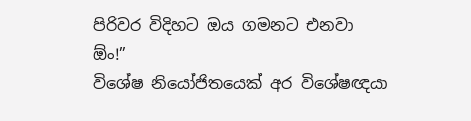පිරිවර විදිහට ඔය ගමනට එනවා ඕං!”
විශේෂ නියෝජිතයෙක් අර විශේෂඥයා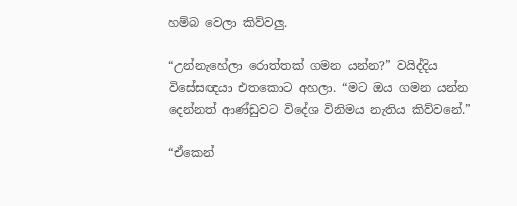හම්බ වෙලා කිව්වලු.

“උන්නැහේලා රොත්තක් ගමන යන්න?” වයිද්දිය විසේසඥයා එතකොට අහලා. “මට ඔය ගමන යන්න දෙන්නත් ආණ්ඩුවට විදේශ විනිමය නැතිය කිව්වනේ.”

“ඒකෙන්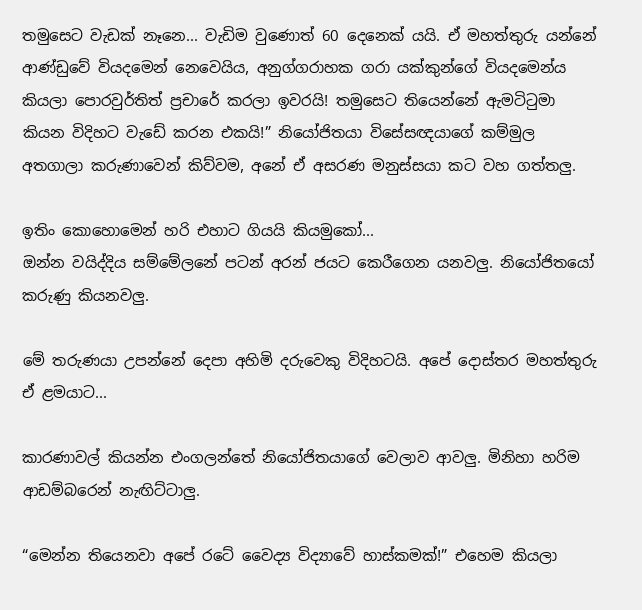තමුසෙට වැඩක් නෑනෙ... වැඩිම වුණොත් 60 දෙනෙක් යයි. ඒ මහත්තුරු යන්නේ ආණ්ඩුවේ වියදමෙන් නෙවෙයිය, අනුග්ගරාහක ගරා යක්කුන්ගේ වියදමෙන්ය කියලා පොරවුර්තිත් ප්‍රචාරේ කරලා ඉවරයි! තමුසෙට තියෙන්නේ ඇමටිටුමා කියන විදිහට වැඩේ කරන එකයි!” නියෝජිතයා විසේසඥයාගේ කම්මුල අතගාලා කරුණාවෙන් කිව්වම, අනේ ඒ අසරණ මනුස්සයා කට වහ ගත්තලු.

ඉතිං කොහොමෙන් හරි එහාට ගියයි කියමුකෝ...
ඔන්න වයිද්දිය සම්මේලනේ පටන් අරන් ජයට කෙරීගෙන යනවලු. නියෝජිතයෝ කරුණු කියනවලු.

මේ තරුණයා උපන්නේ දෙපා අහිමි දරුවෙකු විදිහටයි. අපේ දොස්තර මහත්තුරු ඒ ළමයාට...

කාරණාවල් කියන්න එංගලන්තේ නියෝජිතයාගේ වෙලාව ආවලු. මිනිහා හරිම ආඩම්බරෙන් නැඟිට්ටාලු.

“මෙන්න තියෙනවා අපේ රටේ වෛද්‍ය විද්‍යාවේ හාස්කමක්!” එහෙම කියලා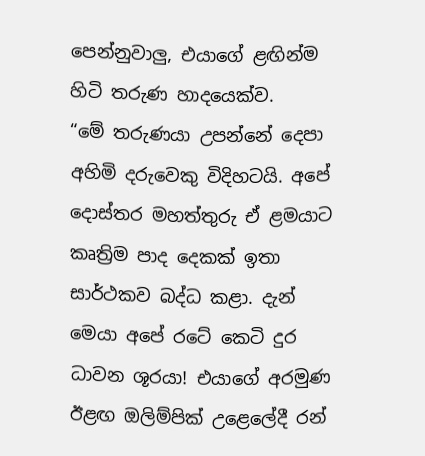පෙන්නුවාලු, එයාගේ ළඟින්ම හිටි තරුණ හාදයෙක්ව.
“මේ තරුණයා උපන්නේ දෙපා අහිමි දරුවෙකු විදිහටයි. අපේ දොස්තර මහත්තුරු ඒ ළමයාට කෘත්‍රිම පාද දෙකක් ඉතා සාර්ථකව බද්ධ කළා. දැන් මෙයා අපේ රටේ කෙටි දුර ධාවන ශූරයා! එයාගේ අරමුණ ඊළඟ ඔලිම්පික් උළෙලේදී රන්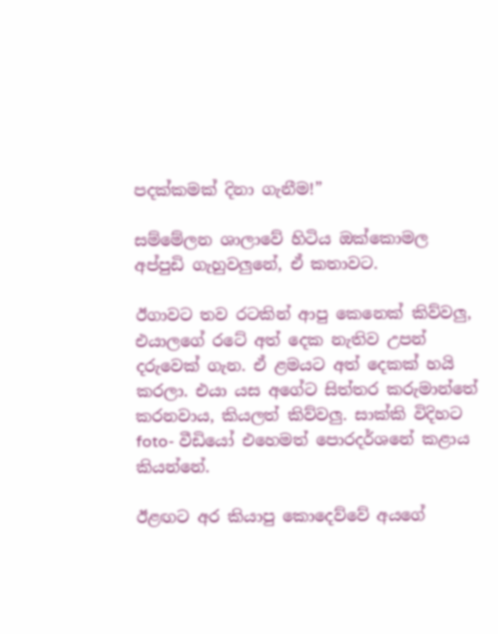පදක්කමක් දිනා ගැනීම!”

සම්මේලන ශාලාවේ හිටිය ඔක්කොමල අප්පුඩි ගැහුවලුනේ, ඒ කතාවට.

ඊගාවට තව රටකින් ආපු කෙනෙක් කිව්වලු, එයාලගේ රටේ අත් දෙක නැතිව උපන් දරුවෙක් ගැන. ඒ ළමයට අත් දෙකක් හයි කරලා. එයා යස අගේට සිත්තර කරුමාන්තේ කරනවාය, කියලත් කිව්වලු. සාක්කි විදිහට foto- වීඩියෝ එහෙමත් පොරදර්ශනේ කළාය කියන්නේ.

ඊළඟට අර කියාපු කොදෙව්වේ අයගේ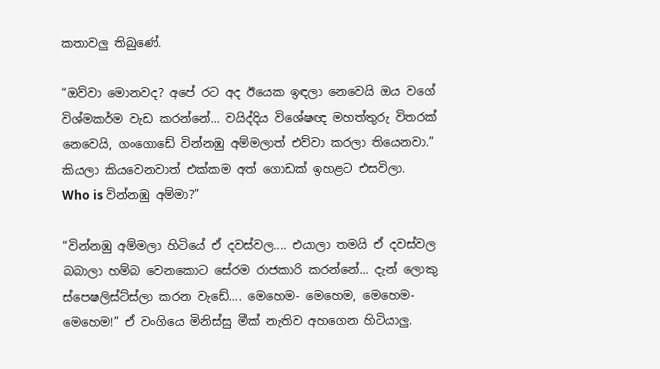කතාවලු තිබුණේ.

“ඔව්වා මොනවද? අපේ රට අද ඊයෙක ඉඳලා නෙවෙයි ඔය වගේ විශ්මකර්ම වැඩ කරන්නේ... වයිද්දිය විශේෂඥ මහත්තුරු විතරක් නෙවෙයි, ගංගොඩේ වින්නඹු අම්මලාත් එව්වා කරලා තියෙනවා.” කියලා කියවෙනවාත් එක්කම අත් ගොඩක් ඉහළට එසවිලා.
Who is වින්නඹු අම්මා?”

“වින්නඹු අම්මලා හිටියේ ඒ දවස්වල.... එයාලා තමයි ඒ දවස්වල බබාලා හම්බ වෙනකොට සේරම රාජකාරි කරන්නේ... දැන් ලොකු ස්පෙෂලිස්ට්ස්ලා කරන වැඩේ.... මෙහෙම- මෙහෙම, මෙහෙම- මෙහෙම!” ඒ වංගියෙ මිනිස්සු මීක් නැතිව අහගෙන හිටියාලු.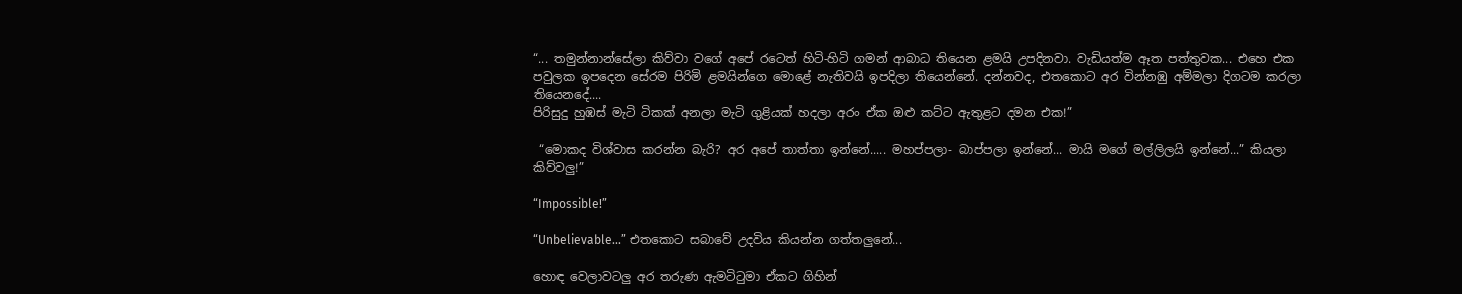“... තමුන්නාන්සේලා කිව්වා වගේ අපේ රටෙත් හිටි-හිටි ගමන් ආබාධ තියෙන ළමයි උපදිනවා. වැඩියත්ම ඈත පත්තුවක... එහෙ එක පවුලක ඉපදෙන සේරම පිරිමි ළමයින්ගෙ මොළේ නැතිවයි ඉපදිලා තියෙන්නේ. දන්නවද, එතකොට අර වින්නඹු අම්මලා දිගටම කරලා තියෙනදේ....
පිරිසුදු හුඹස් මැටි ටිකක් අනලා මැටි ගුළියක් හදලා අරං ඒක ඔළු කට්ට ඇතුළට දමන එක!”

 “මොකද විශ්වාස කරන්න බැරි? අර අපේ තාත්තා ඉන්නේ..... මහප්පලා- බාප්පලා ඉන්නේ... මායි මගේ මල්ලිලයි ඉන්නේ...” කියලා කිව්වලු!”

“Impossible!”

“Unbelievable...” එතකොට සබාවේ උදවිය කියන්න ගත්තලුනේ...

හොඳ වෙලාවටලු අර තරුණ ඇමටිටුමා ඒකට ගිහින්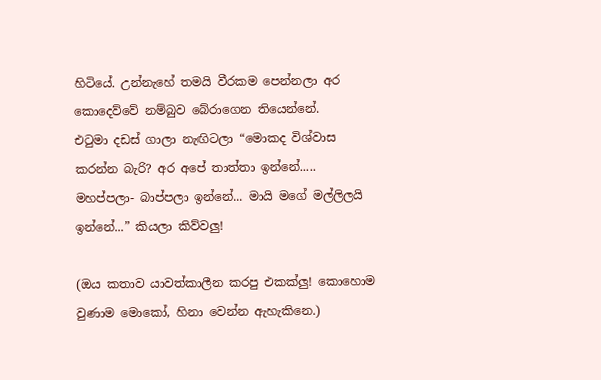හිටියේ. උන්නැහේ තමයි වීරකම පෙන්නලා අර කොදෙව්වේ නම්බුව බේරාගෙන තියෙන්නේ.
එටුමා දඩස් ගාලා නැඟිටලා “මොකද විශ්වාස කරන්න බැරි? අර අපේ තාත්තා ඉන්නේ..... මහප්පලා- බාප්පලා ඉන්නේ... මායි මගේ මල්ලිලයි ඉන්නේ...” කියලා කිව්වලු!

(ඔය කතාව යාවත්කාලීන කරපු එකක්ලු! කොහොම වුණාම මොකෝ, හිනා වෙන්න ඇහැකිනෙ.)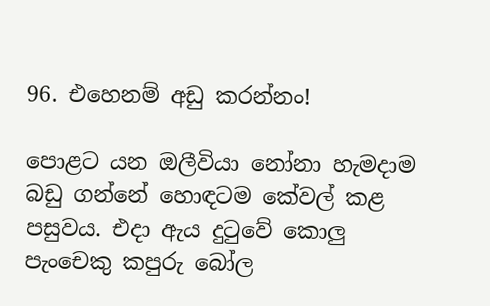96. එහෙනම් අඩු කරන්නං!

පොළට යන ඔලීවියා නෝනා හැමදාම බඩු ගන්නේ හොඳටම කේවල් කළ පසුවය. එදා ඇය දුටුවේ කොලු පැංචෙකු කපුරු බෝල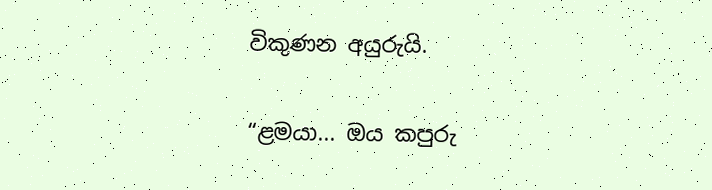විකුණන අයුරුයි.

“ළමයා... ඔය කපුරු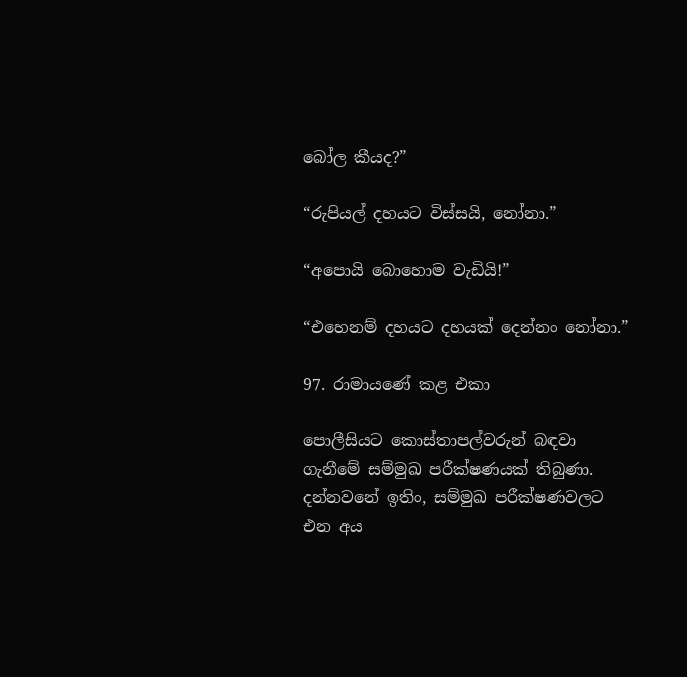බෝල කීයද?”

“රුපියල් දහයට විස්සයි, නෝනා.”

“අපොයි බොහොම වැඩියි!”

“එහෙනම් දහයට දහයක් දෙන්නං නෝනා.”

97. රාමායණේ කළ එකා

පොලීසියට කොස්තාපල්වරුන් බඳවා ගැනීමේ සම්මුඛ පරීක්ෂණයක් තිබුණා. දන්නවනේ ඉතිං, සම්මුඛ පරීක්ෂණවලට එන අය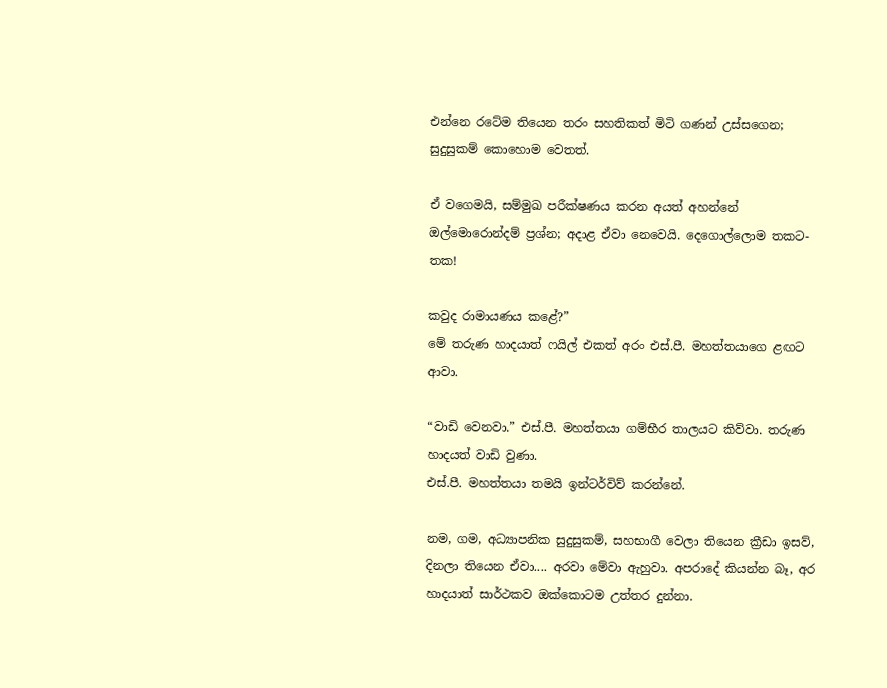එන්නෙ රටේම තියෙන තරං සහතිකත් මිටි ගණන් උස්සගෙන; සුදුසුකම් කොහොම වෙතත්.

ඒ වගෙමයි, සම්මුඛ පරීක්ෂණය කරන අයත් අහන්නේ ඔල්මොරොන්දම් ප්‍රශ්න; අදාළ ඒවා නෙවෙයි. දෙගොල්ලොම තකට-තක!

කවුද රාමායණය කළේ?”
මේ තරුණ හාදයාත් ෆයිල් එකත් අරං එස්.පී. මහත්තයාගෙ ළඟට ආවා.

“වාඩි වෙනවා.” එස්.පී. මහත්තයා ගම්භීර තාලයට කිව්වා. තරුණ හාදයත් වාඩි වුණා.
එස්.පී. මහත්තයා තමයි ඉන්ටර්විව් කරන්නේ.

නම, ගම, අධ්‍යාපනික සුදුසුකම්, සහභාගී වෙලා තියෙන ක්‍රීඩා ඉසව්, දිනලා තියෙන ඒවා.... අරවා මේවා ඇහුවා. අපරාදේ කියන්න බෑ, අර හාදයාත් සාර්ථකව ඔක්කොටම උත්තර දුන්නා.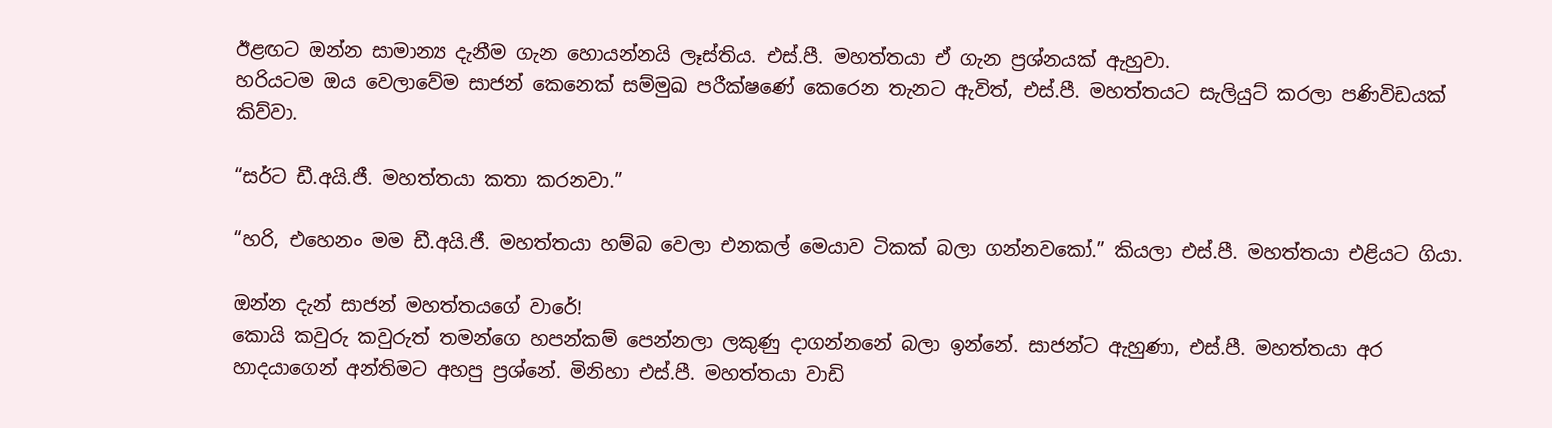ඊළඟට ඔන්න සාමාන්‍ය දැනීම ගැන හොයන්නයි ලෑස්තිය. එස්.පී. මහත්තයා ඒ ගැන ප්‍රශ්නයක් ඇහුවා.
හරියටම ඔය වෙලාවේම සාජන් කෙනෙක් සම්මුඛ පරීක්ෂණේ කෙරෙන තැනට ඇවිත්, එස්.පී. මහත්තයට සැලියුට් කරලා පණිවිඩයක් කිව්වා.

“සර්ට ඩී.අයි.ජී. මහත්තයා කතා කරනවා.”

“හරි, එහෙනං මම ඩී.අයි.ජී. මහත්තයා හම්බ වෙලා එනකල් මෙයාව ටිකක් බලා ගන්නවකෝ.” කියලා එස්.පී. මහත්තයා එළියට ගියා.

ඔන්න දැන් සාජන් මහත්තයගේ වාරේ!
කොයි කවුරු කවුරුත් තමන්ගෙ හපන්කම් පෙන්නලා ලකුණු දාගන්නනේ බලා ඉන්නේ. සාජන්ට ඇහුණා, එස්.පී. මහත්තයා අර හාදයාගෙන් අන්තිමට අහපු ප්‍රශ්නේ. මිනිහා එස්.පී. මහත්තයා වාඩි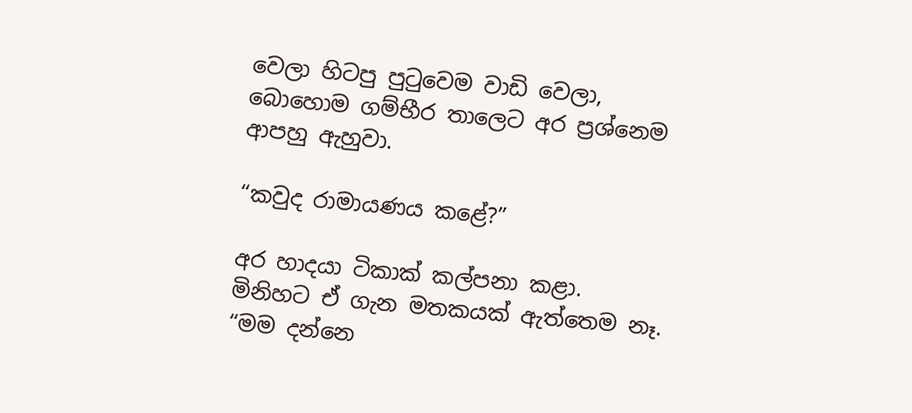වෙලා හිටපු පුටුවෙම වාඩි වෙලා, බොහොම ගම්භීර තාලෙට අර ප්‍රශ්නෙම ආපහු ඇහුවා.

“කවුද රාමායණය කළේ?”

අර හාදයා ටිකාක් කල්පනා කළා. මිනිහට ඒ ගැන මතකයක් ඇත්තෙම නෑ.
“මම දන්නෙ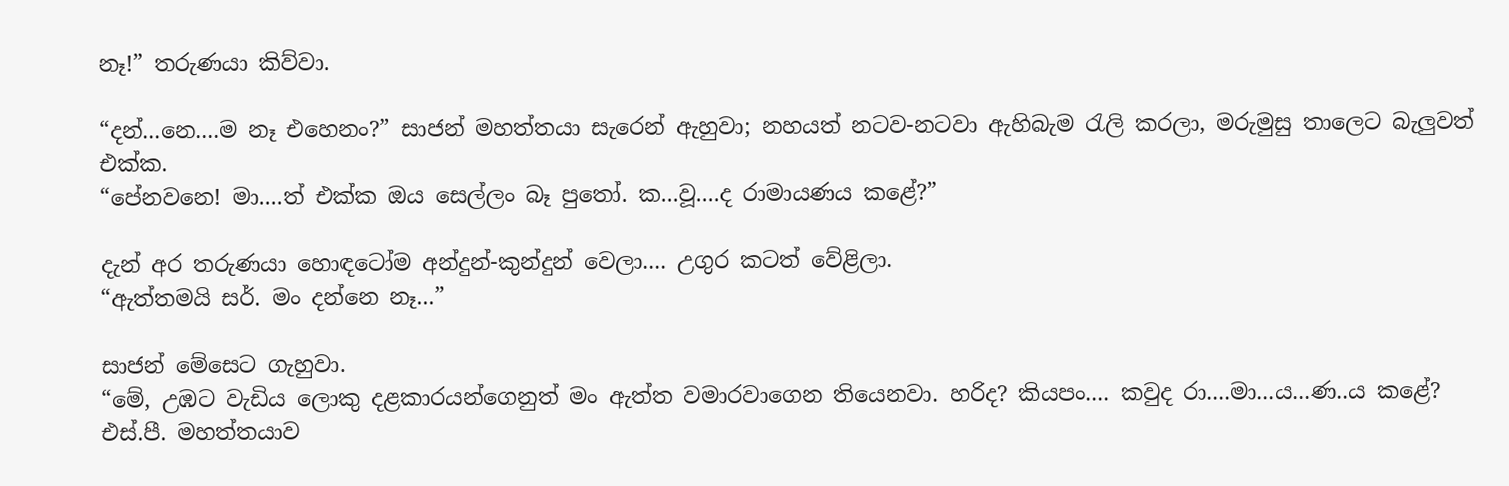නෑ!” තරුණයා කිව්වා.

“දන්...නෙ....ම නෑ එහෙනං?” සාජන් මහත්තයා සැරෙන් ඇහුවා; නහයත් නටව-නටවා ඇහිබැම රැලි කරලා, මරුමුසු තාලෙට බැලුවත් එක්ක.
“පේනවනෙ! මා....ත් එක්ක ඔය සෙල්ලං බෑ පුතෝ. ක...වූ....ද රාමායණය කළේ?”

දැන් අර තරුණයා හොඳටෝම අන්දුන්-කුන්දුන් වෙලා.... උගුර කටත් වේළිලා.
“ඇත්තමයි සර්. මං දන්නෙ නෑ...”

සාජන් මේසෙට ගැහුවා.
“මේ, උඹට වැඩිය ලොකු දළකාරයන්ගෙනුත් මං ඇත්ත වමාරවාගෙන තියෙනවා. හරිද? කියපං.... කවුද රා....මා...ය...ණ..ය කළේ? එස්.පී. මහත්තයාව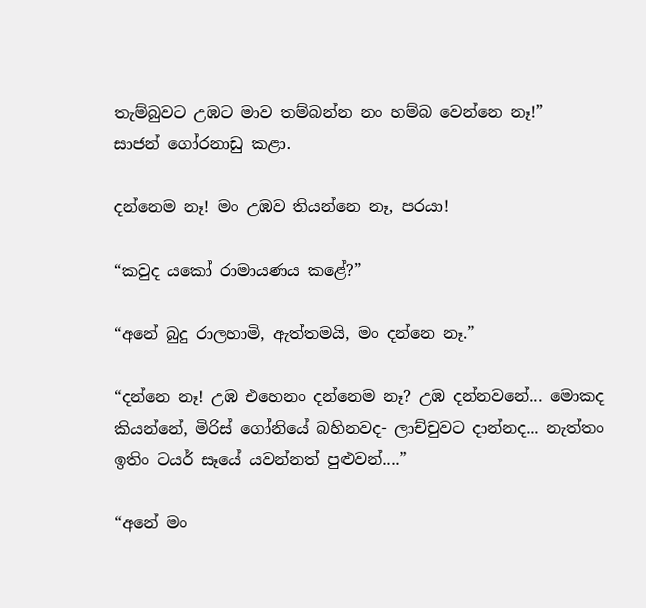තැම්බුවට උඹට මාව තම්බන්න නං හම්බ වෙන්නෙ නෑ!”
සාජන් ගෝරනාඩු කළා.

දන්නෙම නෑ! මං උඹව තියන්නෙ නෑ, පරයා!

“කවුද යකෝ රාමායණය කළේ?”

“අනේ බුදු රාලහාමි, ඇත්තමයි, මං දන්නෙ නෑ.”

“දන්නෙ නෑ! උඹ එහෙනං දන්නෙම නෑ? උඹ දන්නවනේ... මොකද කියන්නේ, මිරිස් ගෝනියේ බහිනවද- ලාච්චුවට දාන්නද... නැත්තං ඉතිං ටයර් සෑයේ යවන්නත් පුළුවන්....”

“අනේ මං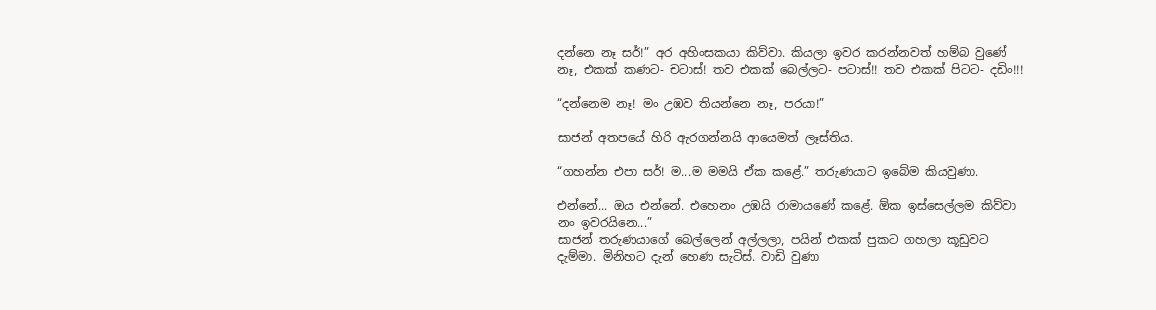දන්නෙ නෑ සර්!” අර අහිංසකයා කිව්වා. කියලා ඉවර කරන්නවත් හම්බ වුණේ නෑ, එකක් කණට- චටාස්! තව එකක් බෙල්ලට- පටාස්!! තව එකක් පිටට- දඩිං!!!

“දන්නෙම නෑ! මං උඹව තියන්නෙ නෑ, පරයා!”

සාජන් අතපයේ හිරි ඇරගන්නයි ආයෙමත් ලෑස්තිය.

“ගහන්න එපා සර්! ම...ම මමයි ඒක කළේ.” තරුණයාට ඉබේම කියවුණා.

එන්නේ... ඔය එන්නේ. එහෙනං උඹයි රාමායණේ කළේ. ඕක ඉස්සෙල්ලම කිව්වා නං ඉවරයිනෙ...”
සාජන් තරුණයාගේ බෙල්ලෙන් අල්ලලා, පයින් එකක් පුකට ගහලා කූඩුවට දැම්මා. මිනිහට දැන් හෙණ සැටිස්. වාඩි වුණා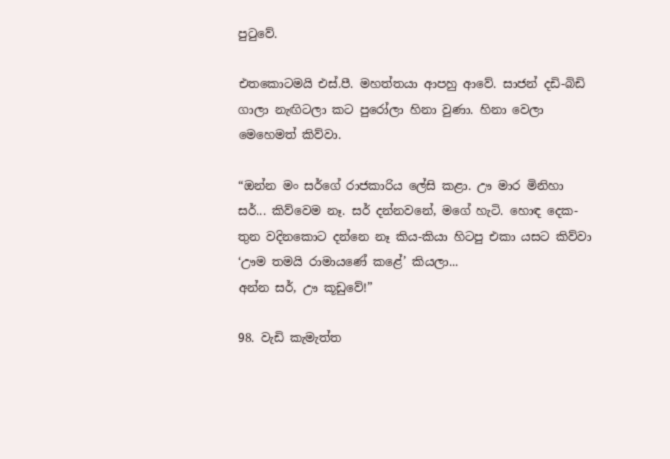පුටුවේ.

එතකොටමයි එස්.පී. මහත්තයා ආපහු ආවේ. සාජන් දඩි-බිඩි ගාලා නැඟිටලා කට පුරෝලා හිනා වුණා. හිනා වෙලා මෙහෙමත් කිව්වා.

“ඔන්න මං සර්ගේ රාජකාරිය ලේසි කළා. ඌ මාර මිනිහා සර්... කිව්වෙම නෑ. සර් දන්නවනේ, මගේ හැටි. හොඳ දෙක-තුන වදිනකොට දන්නෙ නෑ කිය-කියා හිටපු එකා යසට කිව්වා ‘ඌම තමයි රාමායණේ කළේ’ කියලා...
අන්න සර්, ඌ කූඩුවේ!”

98. වැඩි කැමැත්ත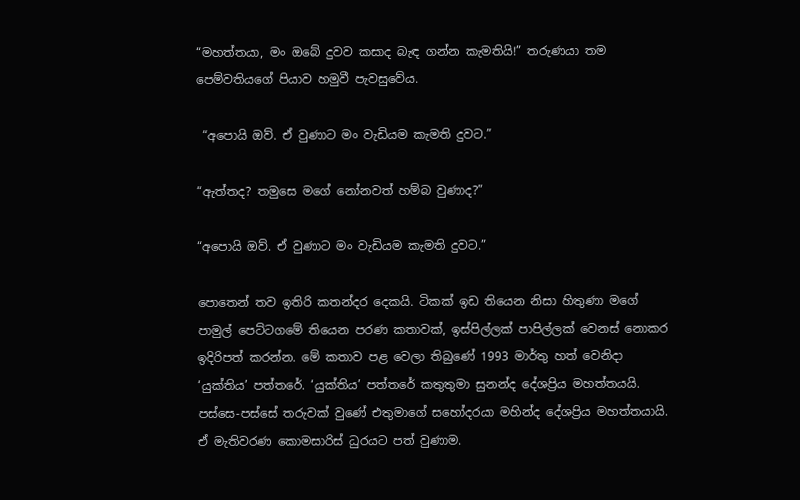“මහත්තයා, මං ඔබේ දුවව කසාද බැඳ ගන්න කැමතියි!” තරුණයා තම පෙම්වතියගේ පියාව හමුවී පැවසුවේය.

 “අපොයි ඔව්. ඒ වුණාට මං වැඩියම කැමති දුවට.”

“ඇත්තද? තමුසෙ මගේ නෝනවත් හම්බ වුණාද?”

“අපොයි ඔව්. ඒ වුණාට මං වැඩියම කැමති දුවට.”

පොතෙන් තව ඉතිරි කතන්දර දෙකයි. ටිකක් ඉඩ තියෙන නිසා හිතුණා මගේ පාමුල් පෙට්ටගමේ තියෙන පරණ කතාවක්, ඉස්පිල්ලක් පාපිල්ලක් වෙනස් නොකර ඉදිරිපත් කරන්න. මේ කතාව පළ වෙලා තිබුණේ 1993 මාර්තු හත් වෙනිදා ‘යුක්තිය’ පත්තරේ. ‘යුක්තිය’ පත්තරේ කතුතුමා සුනන්ද දේශප්‍රිය මහත්තයයි.
පස්සෙ-පස්සේ තරුවක් වුණේ එතුමාගේ සහෝදරයා මහින්ද දේශප්‍රිය මහත්තයායි. ඒ මැතිවරණ කොමසාරිස් ධුරයට පත් වුණාම.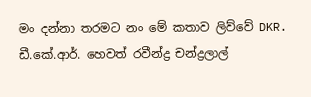මං දන්නා තරමට නං මේ කතාව ලිව්වේ DKR. ඩී.කේ.ආර්. හෙවත් රවීන්ද්‍ර චන්ද්‍රලාල්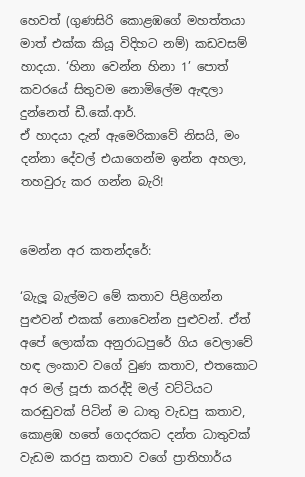හෙවත් (ගුණසිරි කොළඹගේ මහත්තයා මාත් එක්ක කියූ විදිහට නම්) කඩවසම් හාදයා. ‘හිනා වෙන්න හිනා 1’ පොත් කවරයේ සිතුවම නොමිලේම ඇඳලා දුන්නෙත් ඩී.කේ.ආර්.
ඒ හාදයා දැන් ඇමෙරිකාවේ නිසයි, මං දන්නා දේවල් එයාගෙන්ම ඉන්න අහලා, තහවුරු කර ගන්න බැරි!


මෙන්න අර කතන්දරේ:

‘බැලූ බැල්මට මේ කතාව පිළිගන්න පුළුවන් එකක් නොවෙන්න පුළුවන්. ඒත් අපේ ලොක්ක අනුරාධපුරේ ගිය වෙලාවේ හඳ ලංකාව වගේ වුණ කතාව, එතකොට අර මල් පූජා කරද්දි මල් වට්ටියට කරඬුවක් පිටින් ම ධාතු වැඩපු කතාව, කොළඹ හතේ ගෙදරකට දන්ත ධාතුවක් වැඩම කරපු කතාව වගේ ප්‍රාතිහාර්ය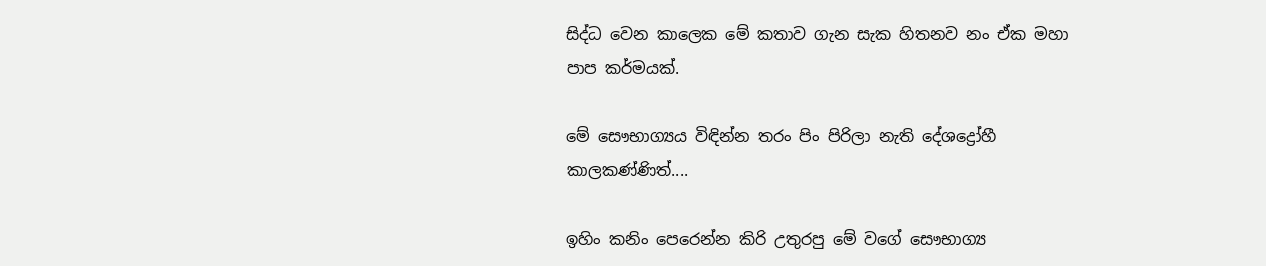සිද්ධ වෙන කාලෙක මේ කතාව ගැන සැක හිතනව නං ඒක මහා පාප කර්මයක්.

මේ සෞභාග්‍යය විඳින්න තරං පිං පිරිලා නැති දේශද්‍රෝහී කාලකණ්ණිත්....

ඉහිං කනිං පෙරෙන්න කිරි උතුරපු මේ වගේ සෞභාග්‍ය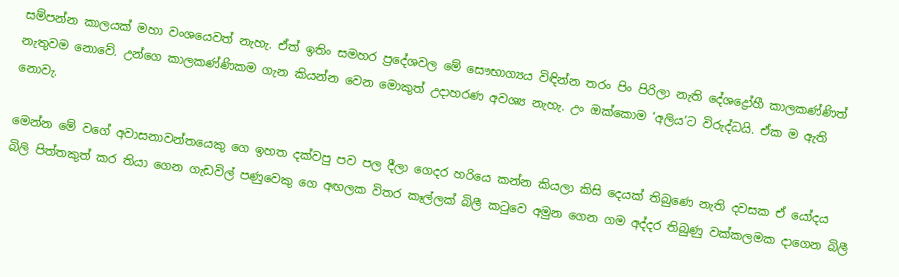සම්පන්න කාලයක් මහා වංශයෙවත් නැහැ. ඒත් ඉතිං සමහර ප්‍රදේශවල මේ සෞභාග්‍යය විඳින්න තරං පිං පිරිලා නැති දේශද්‍රෝහී කාලකණ්ණිත් නැතුවම නොවේ. උන්ගෙ කාලකණ්ණිකම ගැන කියන්න වෙන මොකුත් උදාහරණ අවශ්‍ය නැහැ. උං ඔක්කොම ‘අලිය’ට විරුද්ධයි. ඒක ම ඇති නොවැ.

මෙන්න මේ වගේ අවාසනාවන්තයෙකු ගෙ ඉහත දක්වපු පව පල දීලා ගෙදර හරියෙ කන්න කියලා කිසි දෙයක් තිබුණෙ නැති දවසක ඒ යෝදය බිලි පිත්තකුත් කර තියා ගෙන ගැඩවිල් පණුවෙකු ගෙ අඟලක විතර කෑල්ලක් බිලී කටුවෙ අමුන ගෙන ගම අද්දර තිබුණු වක්කලමක දාගෙන බිලී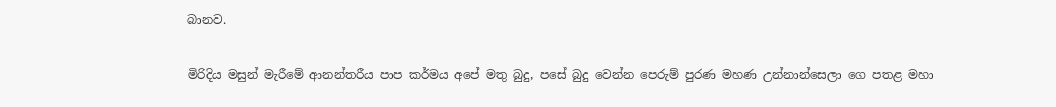බානව.

මිරිදිය මසුන් මැරීමේ ආනන්තරීය පාප කර්මය අපේ මතු බුදු, පසේ බුදු වෙන්න පෙරුම් පුරණ මහණ උන්නාන්සෙලා ගෙ පතළ මහා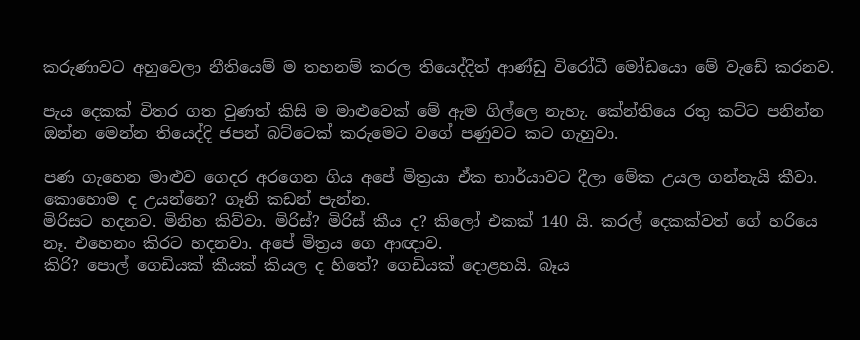කරුණාවට අහුවෙලා නීතියෙම් ම තහනම් කරල තියෙද්දිත් ආණ්ඩු විරෝධී මෝඩයො මේ වැඩේ කරනව.

පැය දෙකක් විතර ගත වුණත් කිසි ම මාළුවෙක් මේ ඇම ගිල්ලෙ නැහැ. කේන්තියෙ රතු කට්ට පනින්න ඔන්න මෙන්න තියෙද්දි ජපන් බට්ටෙක් කරුමෙට වගේ පණුවට කට ගැහුවා.

පණ ගැහෙන මාළුව ගෙදර අරගෙන ගිය අපේ මිත්‍රයා ඒක භාර්යාවට දීලා මේක උයල ගන්නැයි කීවා. කොහොම ද උයන්නෙ? ගෑනි කඩන් පැන්න.
මිරිසට හදනව. මිනිහ කිව්වා. මිරිස්? මිරිස් කීය ද? කිලෝ එකක් 140 යි. කරල් දෙකක්වත් ගේ හරියෙ නෑ. එහෙනං කිරට හදනවා. අපේ මිත්‍රය ගෙ ආඥාව.
කිරි? පොල් ගෙඩියක් කීයක් කියල ද හිතේ? ගෙඩියක් දොළහයි. බෑය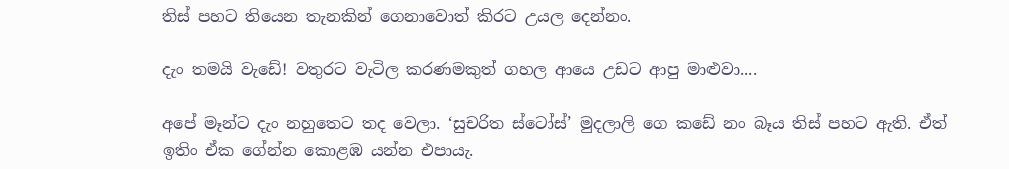තිස් පහට තියෙන තැනකින් ගෙනාවොත් කිරට උයල දෙන්නං.

දැං තමයි වැඩේ! වතුරට වැටිල කරණමකුත් ගහල ආයෙ උඩට ආපු මාළුවා....

අපේ මෑන්ට දැං නහුතෙට තද වෙලා. ‘සුචරිත ස්ටෝස්’ මුදලාලි ගෙ කඩේ නං බෑය තිස් පහට ඇති. ඒත් ඉතිං ඒක ගේන්න කොළඹ යන්න එපායැ.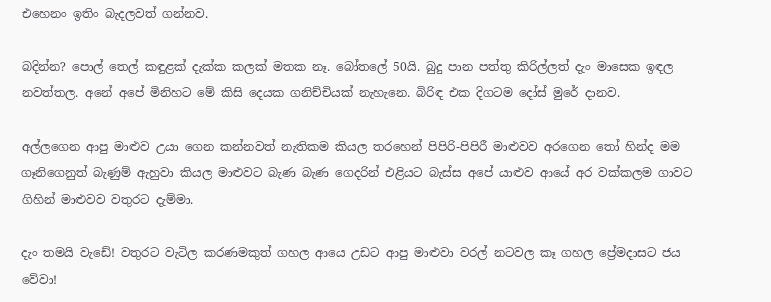එහෙනං ඉතිං බැදලවත් ගන්නව.

බදින්න? පොල් තෙල් කඳුළක් දැක්ක කලක් මතක නෑ. බෝතලේ 50යි. බුදු පාන පත්තු කිරිල්ලත් දැං මාසෙක ඉඳල නවත්තල. අනේ අපේ මිනිහට මේ කිසි දෙයක ගනිච්චියක් නැහැනෙ. බිරිඳ එක දිගටම දෝස් මුරේ දානව.

අල්ලගෙන ආපු මාළුව උයා ගෙන කන්නවත් නැතිකම කියල තරහෙන් පිපිරි-පිපිරී මාළුවව අරගෙන තෝ හින්ද මම ගෑනිගෙනුත් බැණුම් ඇහුවා කියල මාළුවට බැණ බැණ ගෙදරින් එළියට බැස්ස අපේ යාළුව ආයේ අර වක්කලම ගාවට ගිහින් මාළුවව වතුරට දැම්මා.

දැං තමයි වැඩේ! වතුරට වැටිල කරණමකුත් ගහල ආයෙ උඩට ආපු මාළුවා වරල් නටවල කෑ ගහල ප්‍රේමදාසට ජය වේවා!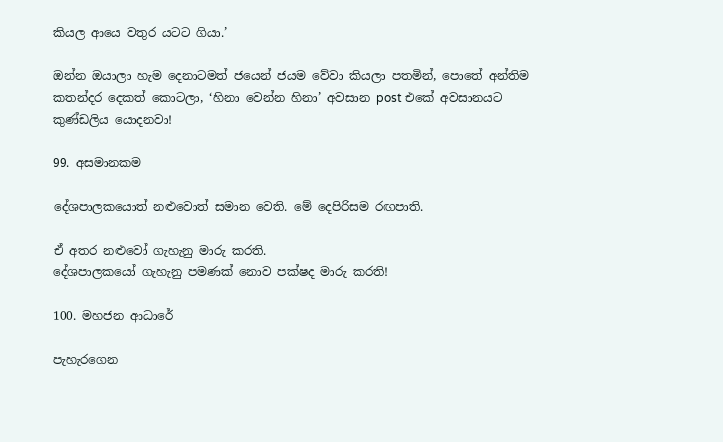කියල ආයෙ වතුර යටට ගියා.’

ඔන්න ඔයාලා හැම දෙනාටමත් ජයෙන් ජයම වේවා කියලා පතමින්, පොතේ අන්තිම කතන්දර දෙකත් කොටලා, ‘හිනා වෙන්න හිනා’ අවසාන post එකේ අවසානයට කුණ්ඩලිය යොදනවා!

99. අසමානකම

දේශපාලකයොත් නළුවොත් සමාන වෙති. මේ දෙපිරිසම රඟපාති.

ඒ අතර නළුවෝ ගැහැනු මාරු කරති.
දේශපාලකයෝ ගැහැනු පමණක් නොව පක්ෂද මාරු කරති!

100. මහජන ආධාරේ

පැහැරගෙන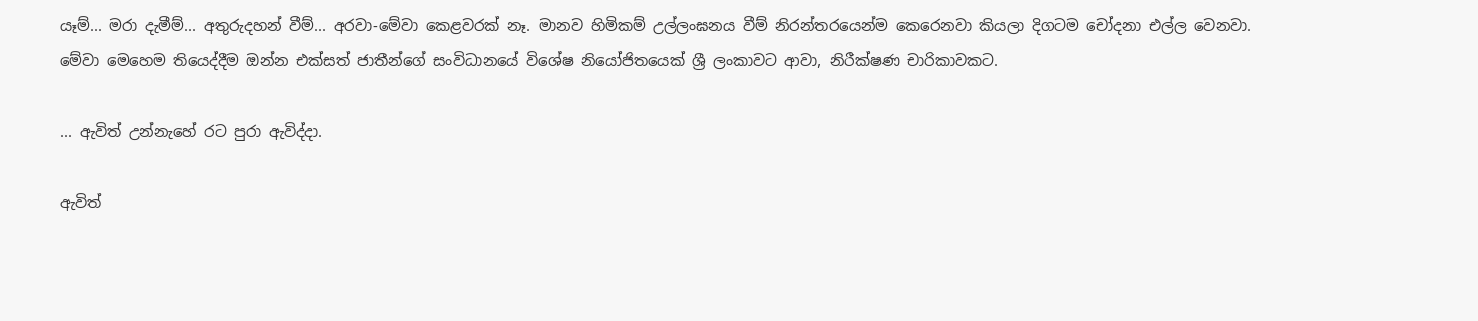යෑම්... මරා දැමීම්... අතුරුදහන් වීම්... අරවා-මේවා කෙළවරක් නෑ. මානව හිමිකම් උල්ලංඝනය වීම් නිරන්තරයෙන්ම කෙරෙනවා කියලා දිගටම චෝදනා එල්ල වෙනවා.
මේවා මෙහෙම තියෙද්දීම ඔන්න එක්සත් ජාතීන්ගේ සංවිධානයේ විශේෂ නියෝජිතයෙක් ශ්‍රී ලංකාවට ආවා, නිරීක්ෂණ චාරිකාවකට.

... ඇවිත් උන්නැහේ රට පුරා ඇවිද්දා.

ඇවිත්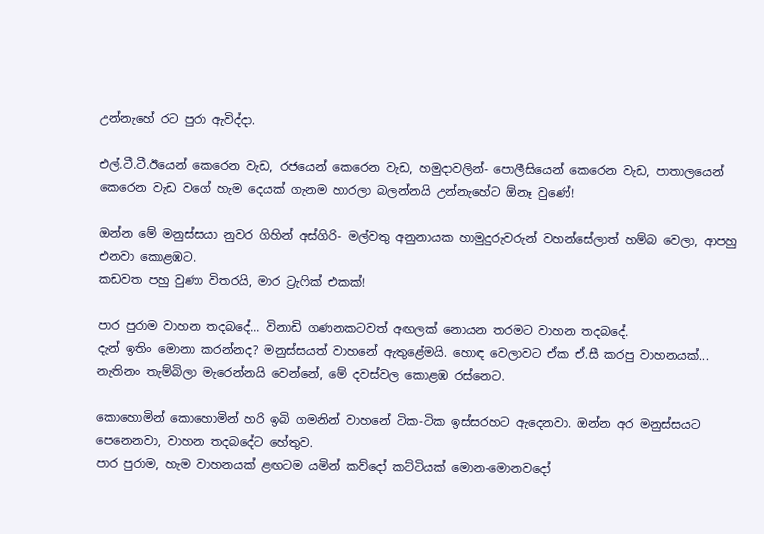උන්නැහේ රට පුරා ඇවිද්දා.

එල්.ටී.ටී.ඊයෙන් කෙරෙන වැඩ, රජයෙන් කෙරෙන වැඩ, හමුදාවලින්- පොලීසියෙන් කෙරෙන වැඩ, පාතාලයෙන් කෙරෙන වැඩ වගේ හැම දෙයක් ගැනම හාරලා බලන්නයි උන්නැහේට ඕනෑ වුණේ!

ඔන්න මේ මනුස්සයා නුවර ගිහින් අස්ගිරි- මල්වතු අනුනායක හාමුදුරුවරුන් වහන්සේලාත් හම්බ වෙලා, ආපහු එනවා කොළඹට.
කඩවත පහු වුණා විතරයි, මාර ට්‍රැෆික් එකක්!

පාර පුරාම වාහන තදබදේ... විනාඩි ගණනකටවත් අඟලක් නොයන තරමට වාහන තදබදේ.
දැන් ඉතිං මොනා කරන්නද? මනුස්සයත් වාහනේ ඇතුළේමයි. හොඳ වෙලාවට ඒක ඒ.සී කරපු වාහනයක්... නැතිනං තැම්බිලා මැරෙන්නයි වෙන්නේ, මේ දවස්වල කොළඹ රස්නෙට.

කොහොමින් කොහොමින් හරි ඉබි ගමනින් වාහනේ ටික-ටික ඉස්සරහට ඇදෙනවා. ඔන්න අර මනුස්සයට පෙනෙනවා, වාහන තදබදේට හේතුව.
පාර පුරාම, හැම වාහනයක් ළඟටම යමින් කව්දෝ කට්ටියක් මොන-මොනවදෝ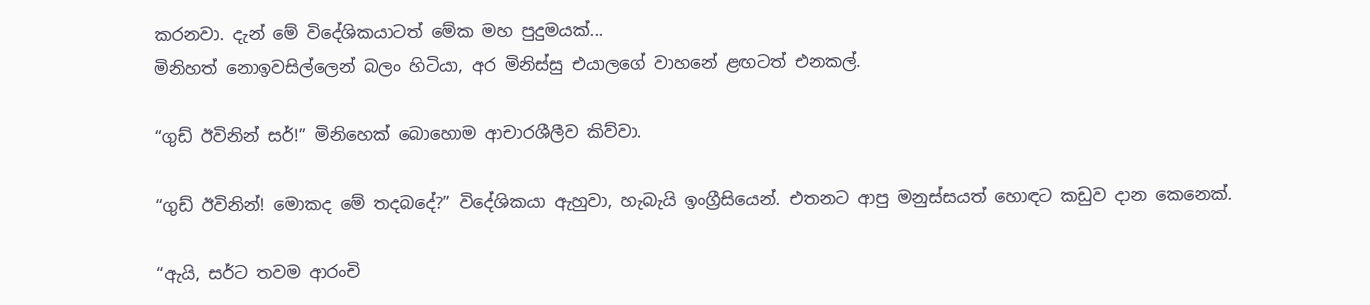කරනවා. දැන් මේ විදේශිකයාටත් මේක මහ පුදුමයක්...
මිනිහත් නොඉවසිල්ලෙන් බලං හිටියා, අර මිනිස්සු එයාලගේ වාහනේ ළඟටත් එනකල්.

“ගුඩ් ඊවිනින් සර්!” මිනිහෙක් බොහොම ආචාරශීලීව කිව්වා.

“ගුඩ් ඊවිනින්! මොකද මේ තදබදේ?” විදේශිකයා ඇහුවා, හැබැයි ඉංග්‍රීසියෙන්. එතනට ආපු මනුස්සයත් හොඳට කඩුව දාන කෙනෙක්.

“ඇයි, සර්ට තවම ආරංචි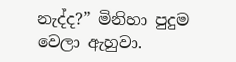නැද්ද?” මිනිහා පුදුම වෙලා ඇහුවා.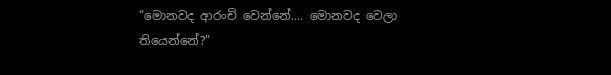“මොනවද ආරංචි වෙන්නේ.... මොනවද වෙලා තියෙන්නේ?”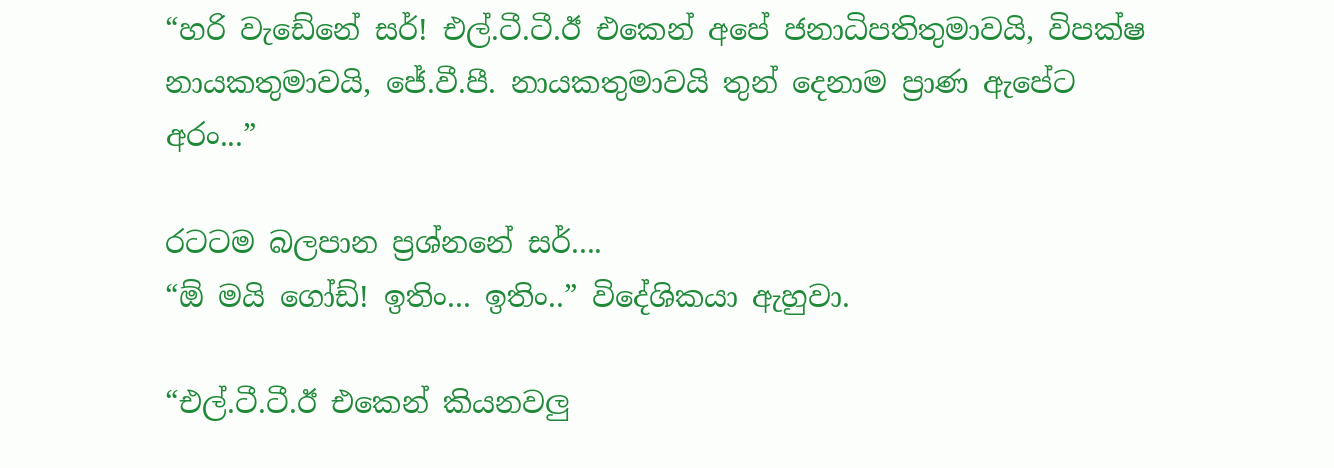“හරි වැඩේනේ සර්! එල්.ටී.ටී.ඊ එකෙන් අපේ ජනාධිපතිතුමාවයි, විපක්ෂ නායකතුමාවයි, ජේ.වී.පී. නායකතුමාවයි තුන් දෙනාම ප්‍රාණ ඇපේට අරං...”

රටටම බලපාන ප්‍රශ්නනේ සර්....
“ඕ මයි ගෝඩ්! ඉතිං... ඉතිං..” විදේශිකයා ඇහුවා.

“එල්.ටී.ටී.ඊ එකෙන් කියනවලු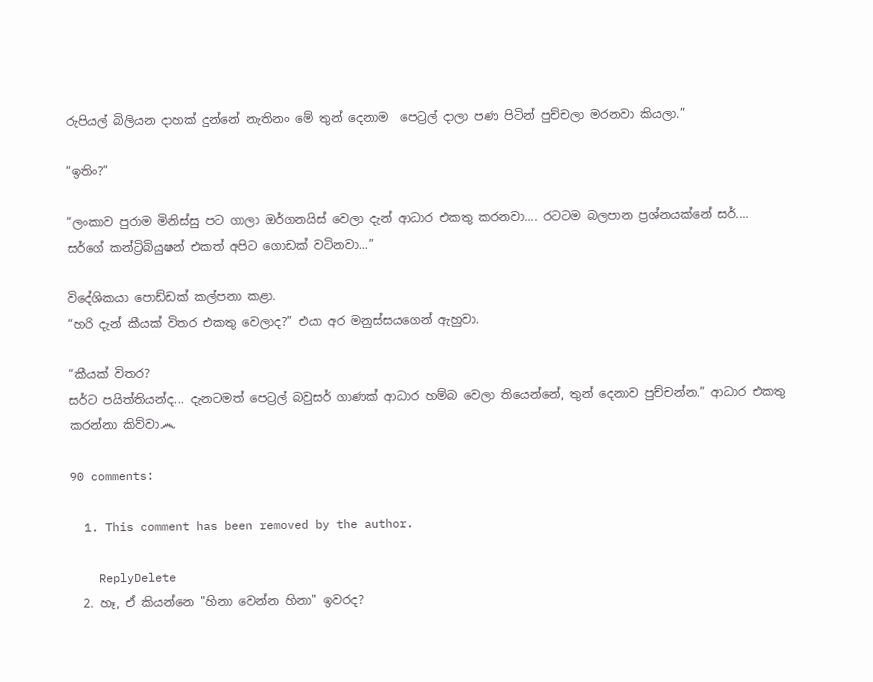රුපියල් බිලියන දාහක් දුන්නේ නැතිනං මේ තුන් දෙනාම  පෙට්‍රල් දාලා පණ පිටින් පුච්චලා මරනවා කියලා.”

“ඉතිං?”

“ලංකාව පුරාම මිනිස්සු පට ගාලා ඔර්ගනයිස් වෙලා දැන් ආධාර එකතු කරනවා.... රටටම බලපාන ප්‍රශ්නයක්නේ සර්....
සර්ගේ කන්ට්‍රිබියුෂන් එකත් අපිට ගොඩක් වටිනවා...”

විදේශිකයා පොඩ්ඩක් කල්පනා කළා.
“හරි දැන් කීයක් විතර එකතු වෙලාද?” එයා අර මනුස්සයගෙන් ඇහුවා.

“කීයක් විතර?
සර්ට පයිත්තියන්ද... දැනටමත් පෙට්‍රල් බවුසර් ගාණක් ආධාර හම්බ වෙලා තියෙන්නේ, තුන් දෙනාව පුච්චන්න.” ආධාර එකතු කරන්නා කිව්වා෴

90 comments:

  1. This comment has been removed by the author.

    ReplyDelete
  2. හෑ, ඒ කියන්නෙ "හිනා වෙන්න හිනා" ඉවරද?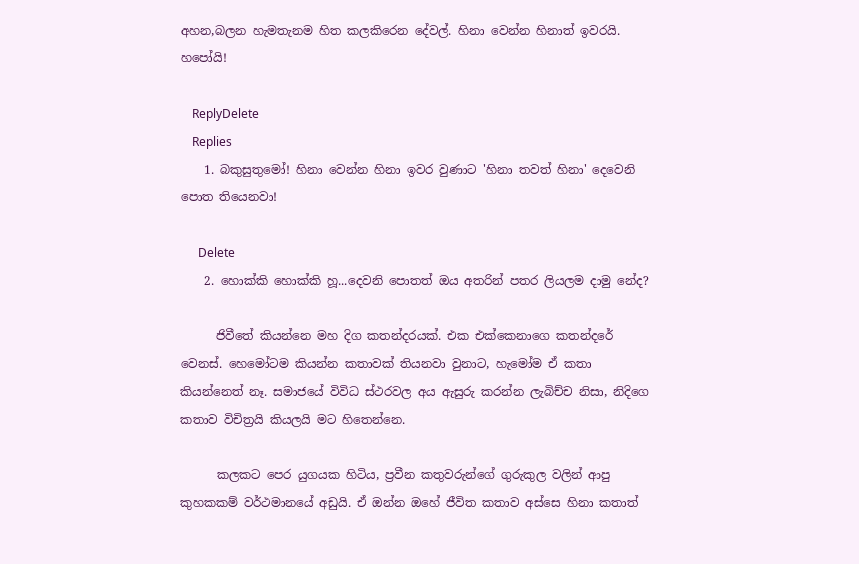අහන,බලන හැමතැනම හිත කලකිරෙන දේවල්. හිනා වෙන්න හිනාත් ඉවරයි. හපෝයි!

    ReplyDelete
    Replies
    1. බකුසුතුමෝ! හිනා වෙන්න හිනා ඉවර වුණාට 'හිනා තවත් හිනා' දෙවෙනි පොත තියෙනවා!

      Delete
    2. හොක්කි හොක්කි හූ...දෙවනි පොතත් ඔය අතරින් පතර ලියලම දාමු නේද?

      ජිවීතේ කියන්නෙ මහ දිග කතන්දරයක්. එක එක්කෙනාගෙ කතන්දරේ වෙනස්. හෙමෝටම කියන්න කතාවක් තියනවා වුනාට, හැමෝම ඒ කතා කියන්නෙත් නෑ. සමාජයේ විවිධ ස්ථරවල අය ඇසුරු කරන්න ලැබිච්ච නිසා, නිදිගෙ කතාව විචිත්‍රයි කියලයි මට හිතෙන්නෙ.

      කලකට පෙර යුගයක හිටිය, ප්‍රවීන කතුවරුන්ගේ ගුරුකුල වලින් ආපු කුහකකම් වර්ථමානයේ අඩුයි. ඒ ඔන්න ඔහේ ජීවිත කතාව අස්සෙ හිනා කතාත්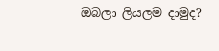ඔබලා ලියලම දාමුද?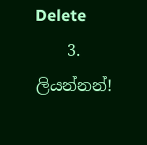Delete
    3. ලියන්නන්!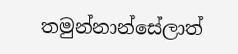තමුන්නාන්සේලාත්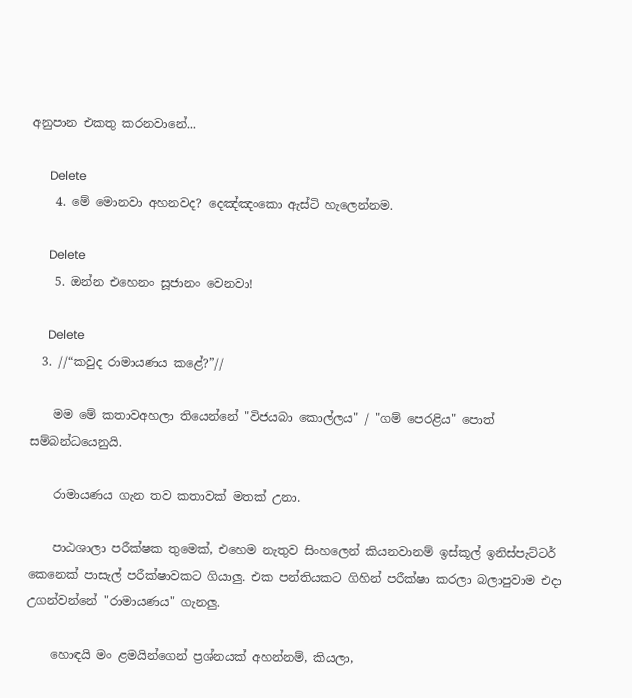අනුපාන එකතු කරනවානේ...

      Delete
    4. මේ මොනවා අහනවද? දෙඤ්ඤංකො ඇස්ටි හැලෙන්නම.

      Delete
    5. ඔන්න එහෙනං සූජානං වෙනවා!

      Delete
  3. //“කවුද රාමායණය කළේ?”//

    මම මේ කතාවඅහලා තියෙන්නේ "විජයබා කොල්ලය" / "ගම් පෙරළිය" පොත් සම්බන්ධයෙනුයි.

    රාමායණය ගැන තව කතාවක් මතක් උනා.

    පාඨශාලා පරීක්ෂක තුමෙක්, එහෙම නැතුව සිංහලෙන් කියනවානම් ඉස්කූල් ඉනිස්පැට්ටර් කෙනෙක් පාසැල් පරීක්ෂාවකට ගියාලු. එක පන්තියකට ගිහින් පරීක්ෂා කරලා බලාපුවාම එදා උගන්වන්නේ "රාමායණය" ගැනලු.

    හොඳයි මං ළමයින්ගෙන් ප්‍රශ්නයක් අහන්නම්, කියලා,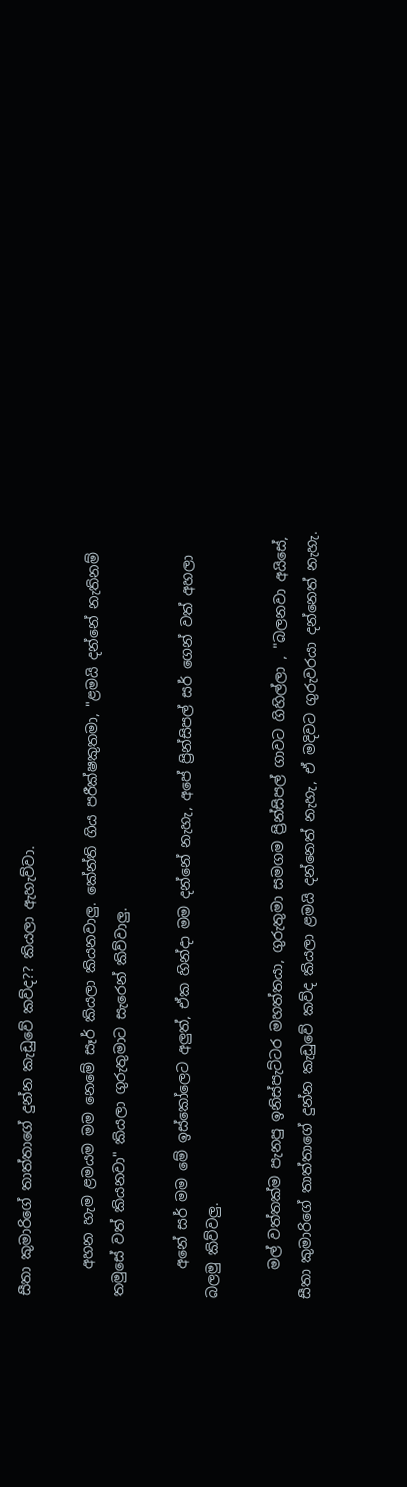සීතා කුමාරිගේ තාත්තාගේ දුන්න කැඩුවේ කව්ද?? කියලා ඇහැව්වා.

    අහන හැම ළමයම මම නෙමේ සෑර් කියලා කියනවාලු. කේන්ති ගිය පරීක්ෂකුතමා, "ළමයි දන්නේ නැතිනම් තමුසේ වත් කියනවා" කියලා ගුරුතුමාට සැරෙන් කිව්වාලු.

    අනේ සර් මම මේ ඉස්කෝලෙට අලුත්, ඒක හින්දා මම දන්නේ නැහැ, අපේ ප්‍රින්සිපල් සර් ගෙන් වත් අහලා බලමු කිව්වලු.

    මල් වත්තක්ම පැනපු ඉනිස්පැට්ටර මහත්තයා, ගුරුතුමා සමගම ප්‍රින්සිපල් ගාවට ගිහිල්ලා , "බලනවා අයිසේ, සීතා කුමාරිගේ තාත්තාගේ දුන්න කැඩුවේ කව්ද කියලා ළමයි දන්නෙත් නැහැ, ඒ මදිවට ගුරුවරයා දන්නෙත් නැහැ.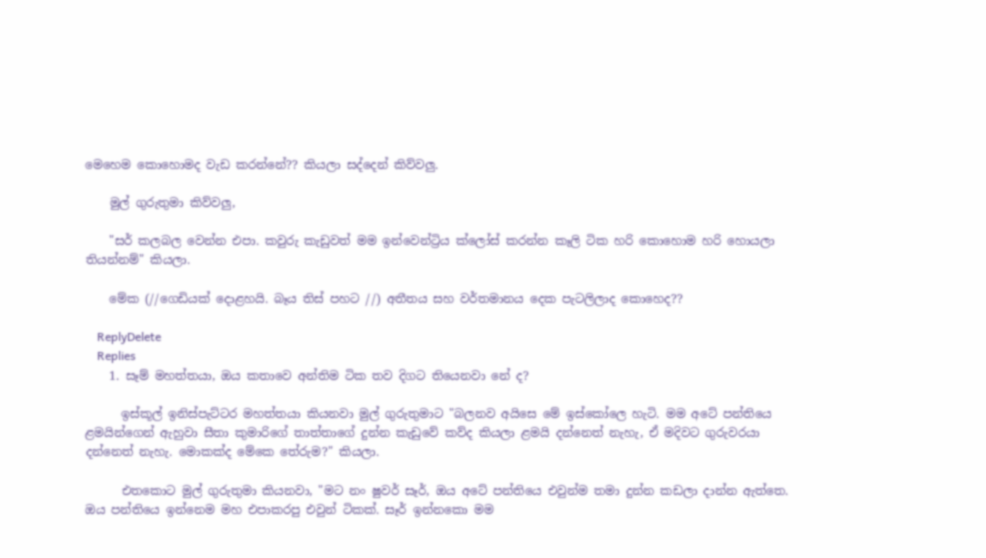මෙහෙම කොහොමද වැඩ කරන්නේ?? කියලා සද්දෙන් කිව්වලු.

    මුල් ගුරුතුමා කිව්වලු,

    "සර් කලබල වෙන්න එපා. කවුරු කැඩුවත් මම ඉන්වෙන්ට්‍රිය ක්ලෝස් කරන්න කෑලි ටික හරි කොහොම හරි හොයලා තියන්නම්" කියලා.

    මේක (//ගෙඩියක් දොළහයි. බෑය තිස් පහට //) අතීතය සහ වර්තමානය දෙක පැටලිලාද කොහෙද??

    ReplyDelete
    Replies
    1. සෑම් මහත්තයා, ඔය කතාවෙ අන්තිම ටික තව දිගට තියෙනවා නේ ද?

      ඉස්කූල් ඉනිස්පැට්ටර මහත්තයා කියනවා මුල් ගුරුතුමාට "බලනව අයිසෙ මේ ඉස්කෝලෙ හැටි. මම අටේ පන්තියෙ ළමයින්ගෙන් ඇහුවා සීතා කුමාරිගේ තාත්තාගේ දුන්න කැඩුවේ කව්ද කියලා ළමයි දන්නෙත් නැහැ, ඒ මදිවට ගුරුවරයා දන්නෙත් නැහැ. මොකක්ද මේකෙ තේරුම?" කියලා.

      එතකොට මුල් ගුරුතුමා කියනවා, "මට නං ෂුවර් සෑර්, ඔය අටේ පන්තියෙ එවුන්ම තමා දුන්න කඩලා දාන්න ඇත්තෙ. ඔය පන්තියෙ ඉන්නෙම මහ එපාකරපු එවුන් ටිකක්. සෑර් ඉන්නකො මම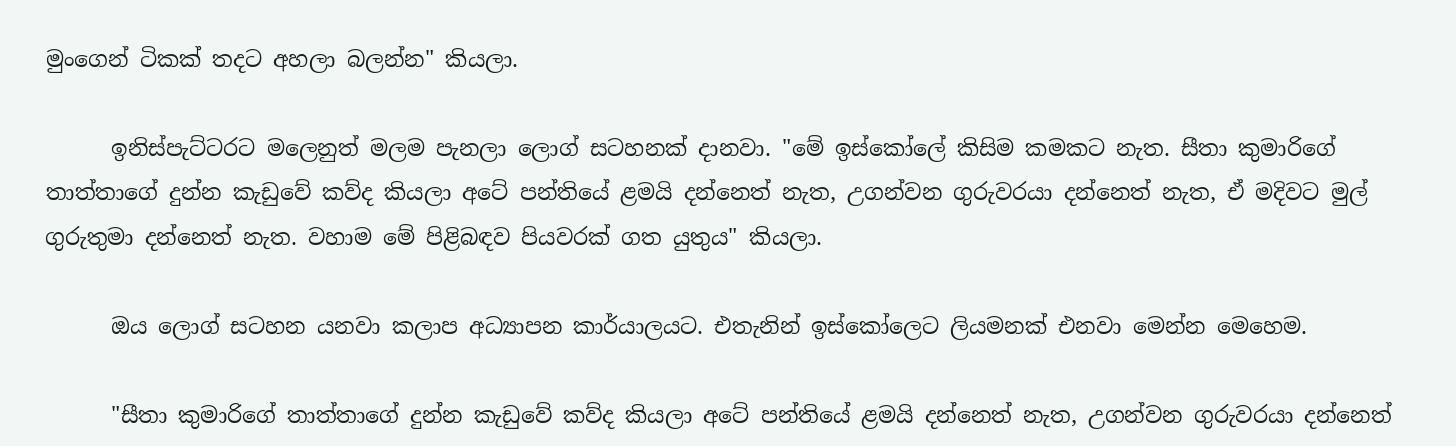මුංගෙන් ටිකක් තදට අහලා බලන්න" කියලා.

      ඉනිස්පැට්ටරට මලෙනුත් මලම පැනලා ලොග් සටහනක් දානවා. "මේ ඉස්කෝලේ කිසිම කමකට නැත. සීතා කුමාරිගේ තාත්තාගේ දුන්න කැඩුවේ කව්ද කියලා අටේ පන්තියේ ළමයි දන්නෙත් නැත, උගන්වන ගුරුවරයා දන්නෙත් නැත, ඒ මදිවට මුල් ගුරුතුමා දන්නෙත් නැත. වහාම මේ පිළිබඳව පියවරක් ගත යුතුය" කියලා.

      ඔය ලොග් සටහන යනවා කලාප අධ්‍යාපන කාර්යාලයට. එතැනින් ඉස්කෝලෙට ලියමනක් එනවා මෙන්න මෙහෙම.

      "සීතා කුමාරිගේ තාත්තාගේ දුන්න කැඩුවේ කව්ද කියලා අටේ පන්තියේ ළමයි දන්නෙත් නැත, උගන්වන ගුරුවරයා දන්නෙත්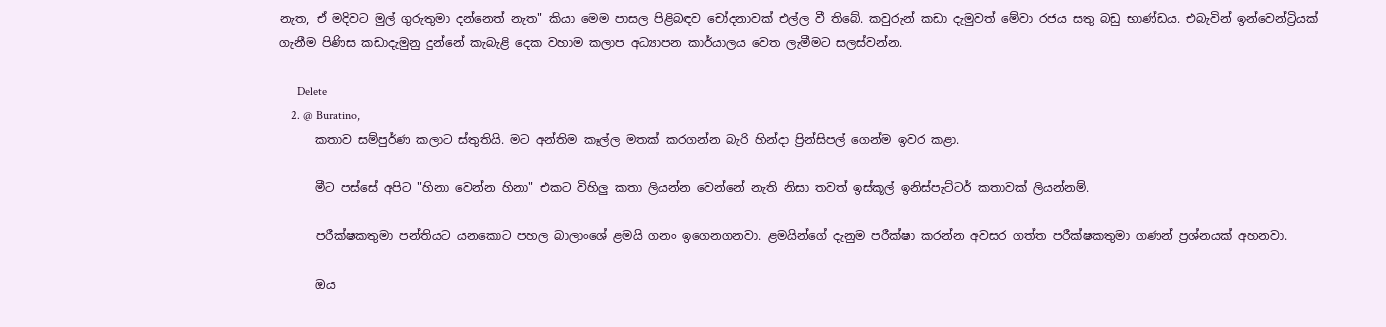නැත, ඒ මදිවට මුල් ගුරුතුමා දන්නෙත් නැත" කියා මෙම පාසල පිළිබඳව චෝදනාවක් එල්ල වී තිබේ. කවුරුන් කඩා දැමුවත් මේවා රජය සතු බඩු භාණ්ඩය. එබැවින් ඉන්වෙන්ට්‍රියක් ගැනීම පිණිස කඩාදැමුනු දුන්නේ කැබැළි දෙක වහාම කලාප අධ්‍යාපන කාර්යාලය වෙත ලැමීමට සලස්වන්න.

      Delete
    2. @ Buratino,
      කතාව සම්පුර්ණ කලාට ස්තුතියි. මට අන්තිම කෑල්ල මතක් කරගන්න බැරි හින්දා ප්‍රින්සිපල් ගෙන්ම ඉවර කළා.

      මීට පස්සේ අපිට "හිනා වෙන්න හිනා" එකට විහිලු කතා ලියන්න වෙන්නේ නැති නිසා තවත් ඉස්කූල් ඉනිස්පැට්ටර් කතාවක් ලියන්නම්.

      පරීක්ෂකතුමා පන්තියට යනකොට පහල බාලාංශේ ළමයි ගනං ඉගෙනගනවා. ළමයින්ගේ දැනුම පරීක්ෂා කරන්න අවසර ගත්ත පරීක්ෂකතුමා ගණන් ප්‍රශ්නයක් අහනවා.

      ඔය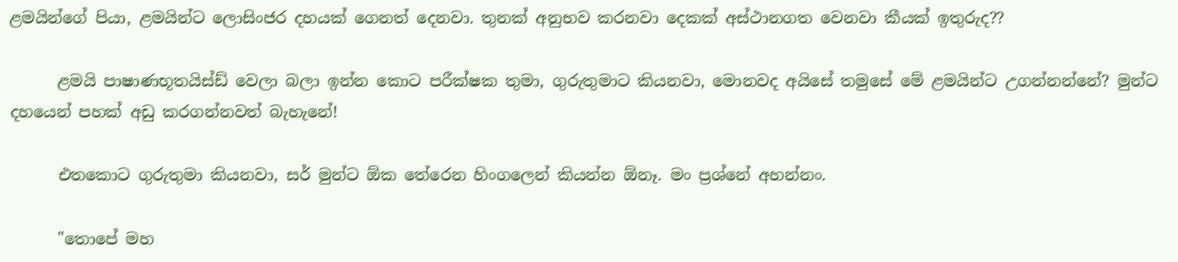ළමයින්ගේ පියා, ළමයින්ට ලොසිංජර දහයක් ගෙනත් දෙනවා. තුනක් අනුභව කරනවා දෙකක් අස්ථානගත වෙනවා කීයක් ඉතුරුද??

      ළමයි පාෂාණභූතයිස්ඩ් වෙලා බලා ඉන්න කොට පරීක්ෂක තුමා, ගුරුතුමාට කියනවා, මොනවද අයිසේ තමුසේ මේ ළමයින්ට උගන්නන්නේ? මුන්ට දහයෙන් පහක් අඩු කරගන්නවත් බැහැනේ!

      එතකොට ගුරුතුමා කියනවා, සර් මුන්ට ඕක තේරෙන හිංගලෙන් කියන්න ඕනෑ. මං ප්‍රශ්නේ අහන්නං.

      "තොපේ මහ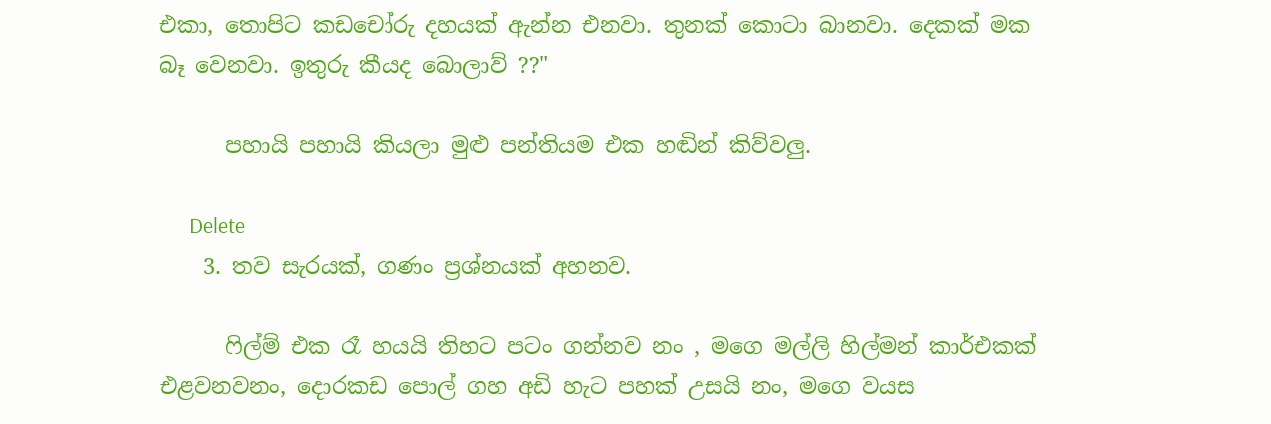එකා, තොපිට කඩචෝරු දහයක් ඇන්න එනවා. තුනක් කොටා බානවා. දෙකක් මක බෑ වෙනවා. ඉතුරු කීයද බොලාව් ??"

      පහායි පහායි කියලා මුළු පන්තියම එක හඬින් කිව්වලු.

      Delete
    3. තව සැරයක්, ගණං ප්‍රශ්නයක් අහනව.

      ෆිල්ම් එක රෑ හයයි තිහට පටං ගන්නව නං , මගෙ මල්ලි හිල්මන් කාර්එකක් එළවනවනං, දොරකඩ පොල් ගහ අඩි හැට පහක් උසයි නං, මගෙ වයස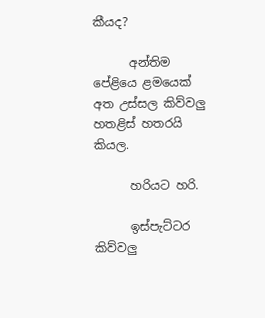කීයද?

      අන්තිම පේළියෙ ළමයෙක් අත උස්සල කිව්වලු හතළිස් හතරයි කියල.

      හරියට හරි.

      ඉස්පැට්ටර කිව්වලු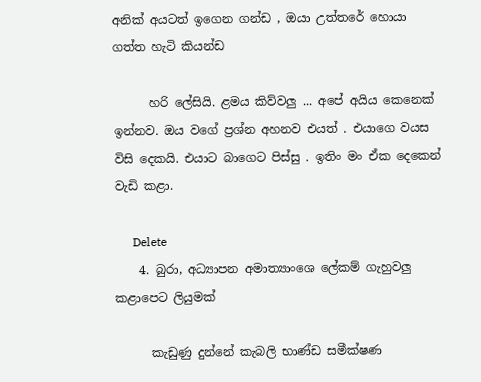අනික් අයටත් ඉගෙන ගන්ඩ , ඔයා උත්තරේ හොයා ගත්ත හැටි කියන්ඩ

      හරි ලේසියි. ළමය කිව්වලු ... අපේ අයිය කෙනෙක් ඉන්නව. ඔය වගේ ප්‍රශ්න අහනව එයත් . එයාගෙ වයස විසි දෙකයි. එයාට බාගෙට පිස්සු . ඉතිං මං ඒක දෙකෙන් වැඩි කළා.

      Delete
    4. බුරා, අධ්‍යාපන අමාත්‍යාංශෙ ලේකම් ගැහුවලු කළාපෙට ලියුමක්

      කැඩුණු දුන්නේ කැබලි භාණ්ඩ සමීක්ෂණ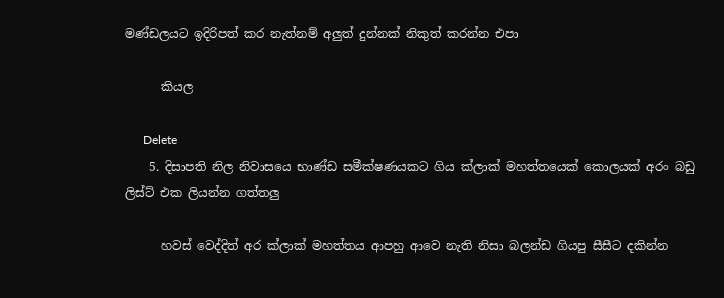මණ්ඩලයට ඉදිරිපත් කර නැත්නම් අලුත් දුන්නක් නිකුත් කරන්න එපා

      කියල

      Delete
    5. දිසාපති නිල නිවාසයෙ භාණ්ඩ සමීක්ෂණයකට ගිය ක්ලාක් මහත්තයෙක් කොලයක් අරං බඩු ලිස්ට් එක ලියන්න ගත්තලු

      හවස් වෙද්දිත් අර ක්ලාක් මහත්තය ආපහු ආවෙ නැති නිසා බලන්ඩ ගියපු සීසීට දකින්න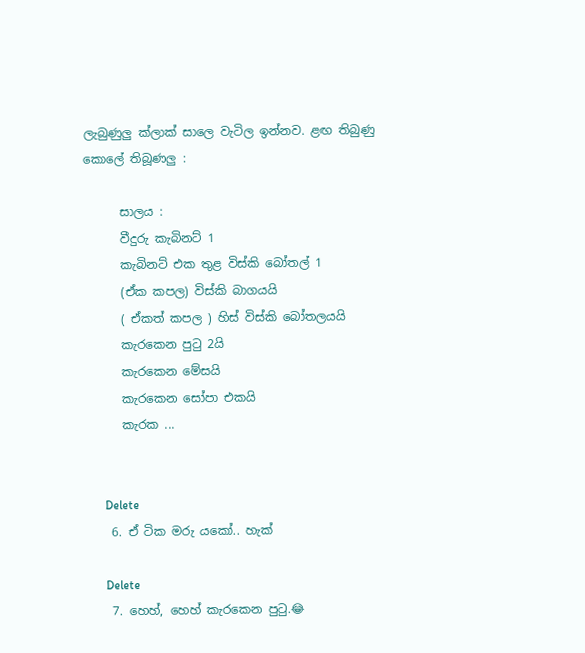ලැබුණුලු ක්ලාක් සාලෙ වැටිල ඉන්නව. ළඟ තිබුණු කොලේ තිබූණලු :

      සාලය :
      වීදුරු කැබිනට් 1
      කැබිනට් එක තුළ විස්කි බෝතල් 1
      (ඒක කපල) විස්කි බාගයයි
      ( ඒකත් කපල ) හිස් විස්කි බෝතලයයි
      කැරකෙන පුටු 2යි
      කැරකෙන මේසයි
      කැරකෙන සෝපා එකයි
      කැරක ...


      Delete
    6. ඒ ටික මරු යකෝ.. හැක්

      Delete
    7. හෙහ්, හෙහ් කැරකෙන පුටු.😂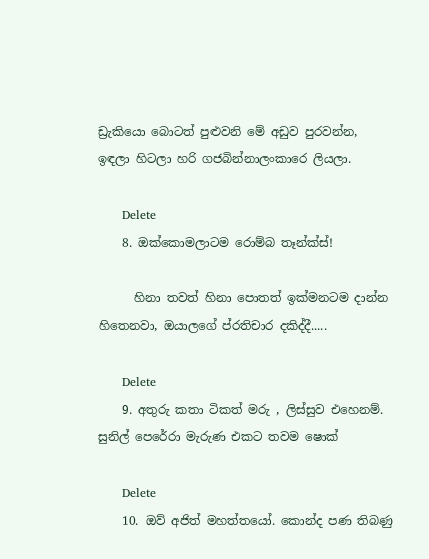ඩ්‍රැකියො බොටත් පුළුවනි මේ අඩුව පුරවන්න, ඉඳලා හිටලා හරි ගජබින්නාලංකාරෙ ලියලා.

      Delete
    8. ඔක්කොමලාටම රොම්බ තෑන්ක්ස්!

      හිනා තවත් හිනා පොතත් ඉක්මනටම දාන්න හිතෙනවා, ඔයාලගේ ප්රතිචාර දකිද්දී.....

      Delete
    9. අතුරු කතා ටිකත් මරු , ලිස්සුව එහෙනම්. සුනිල් පෙරේරා මැරුණ එකට තවම ෂොක්

      Delete
    10. ඔව් අජිත් මහත්තයෝ. කොන්ද පණ තිබණු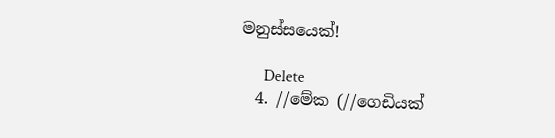මනුස්සයෙක්!

      Delete
  4. //මේක (//ගෙඩියක්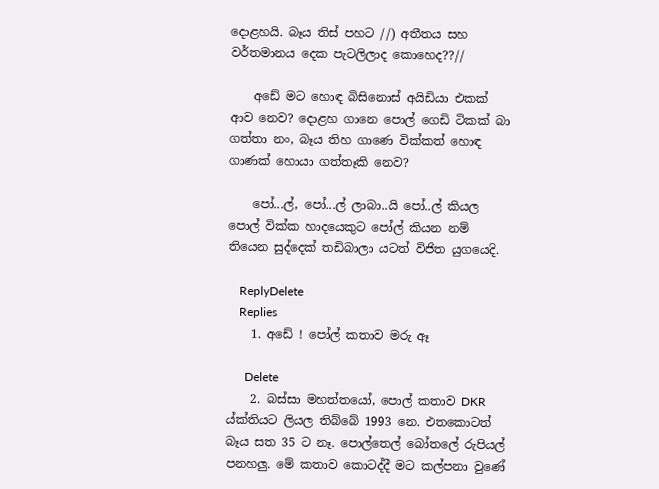දොළහයි. බෑය තිස් පහට //) අතීතය සහ වර්තමානය දෙක පැටලිලාද කොහෙද??//

    අඩේ මට හොඳ බිසිනොස් අයිඩියා එකක් ආව නෙව? දොළහ ගානෙ පොල් ගෙඩි ටිකක් බා ගත්තා නං, බෑය තිහ ගාණෙ වික්කත් හොඳ ගාණක් හොයා ගත්තෑකි නෙව?

    පෝ...ල්, පෝ...ල් ලාබා..යි පෝ..ල් කියල පොල් වික්ක හාදයෙකුට පෝල් කියන නම් තියෙන සුද්දෙක් තඩිබාලා යටත් විජිත යුගයෙදි.

    ReplyDelete
    Replies
    1. අඩේ ! පෝල් කතාව මරු ඈ

      Delete
    2. බස්සා මහත්තයෝ, පොල් කතාව DKR ය්ක්තියට ලියල තිබ්බේ 1993 නෙ. එතකොටත් බෑය සත 35 ට නෑ. පොල්තෙල් බෝතලේ රුපියල් පනහලු. මේ කතාව කොටද්දී මට කල්පනා වුණේ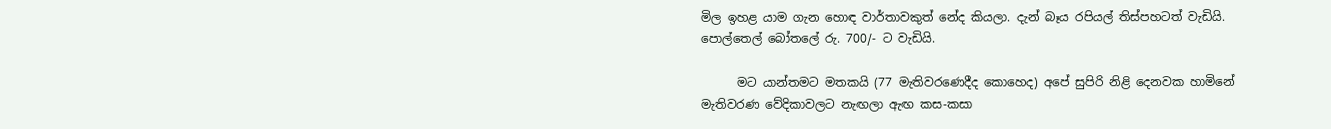මිල ඉහළ යාම ගැන හොඳ වාර්තාවකුත් නේද කියලා. දැන් බෑය රපියල් තිස්පහටත් වැඩියි. පොල්තෙල් බෝතලේ රු. 700/- ට වැඩියි.

      මට යාන්තමට මතකයි (77 මැතිවරණෙදීද කොහෙද) අපේ සුපිරි නිළි දෙනවක හාමිනේ මැතිවරණ වේදිකාවලට නැඟලා ඇඟ කස-කසා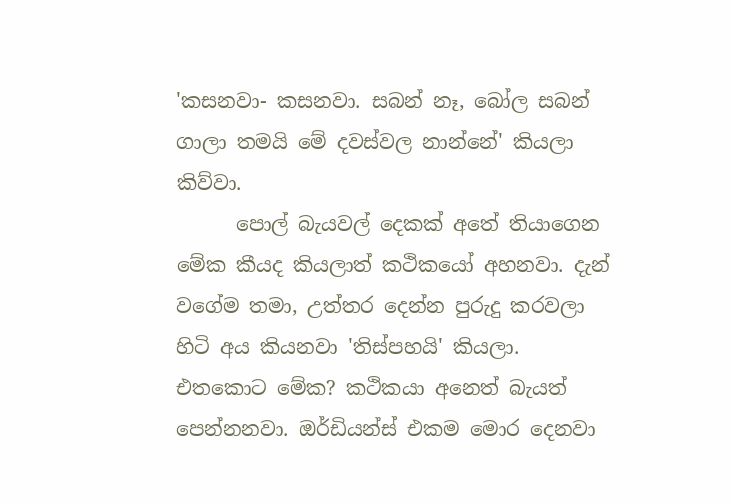'කසනවා- කසනවා. සබන් නෑ, බෝල සබන් ගාලා තමයි මේ දවස්වල නාන්නේ' කියලා කිව්වා.
      පොල් බැයවල් දෙකක් අතේ තියාගෙන මේක කීයද කියලාත් කථිකයෝ අහනවා. දැන් වගේම තමා, උත්තර දෙන්න පුරුදු කරවලා හිටි අය කියනවා 'තිස්පහයි' කියලා. එතකොට මේක? කථිකයා අනෙත් බැයත් පෙන්නනවා. ඔර්ඩියන්ස් එකම මොර දෙනවා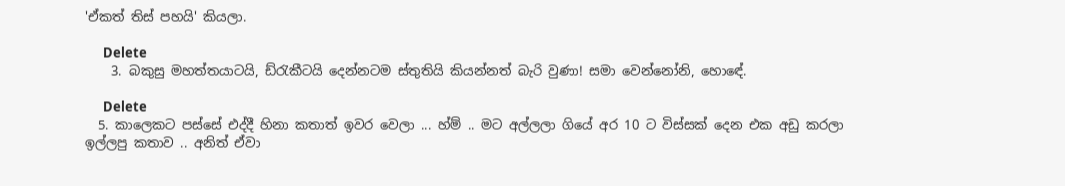'ඒකත් තිස් පහයි' කියලා.

      Delete
    3. බකුසු මහත්තයාටයි, ඩ්රැකීටයි දෙන්නටම ස්තුතියි කියන්නත් බැරි වුණා! සමා වෙන්නෝනි, හොඳේ.

      Delete
  5. කාලෙකට පස්සේ එද්දී හිනා කතාත් ඉවර වෙලා ... හ්ම් .. මට අල්ලලා ගියේ අර 10 ට විස්සක් දෙන එක අඩු කරලා ඉල්ලපු කතාව .. අනිත් ඒවා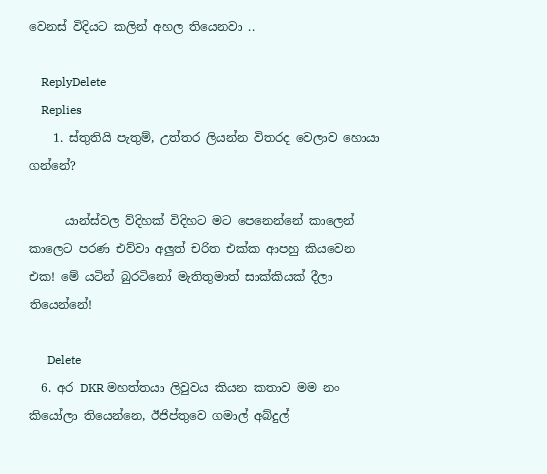වෙනස් විදියට කලින් අහල තියෙනවා ..

    ReplyDelete
    Replies
    1. ස්තුතියි පැතුම්, උත්තර ලියන්න විතරද වෙලාව හොයා ගන්නේ?

      යාන්ස්වල ව්දිහක් විදිහට මට පෙනෙන්නේ කාලෙන් කාලෙට පරණ එව්වා අලුත් චරිත එක්ක ආපහු කියවෙන එක! මේ යටින් බුරටිනෝ මැතිතුමාත් සාක්කියක් දීලා තියෙන්නේ!

      Delete
  6. අර DKR මහත්තයා ලිවුවය කියන කතාව මම නං කියෝලා තියෙන්නෙ, ඊජිප්තුවෙ ගමාල් අබ්දුල්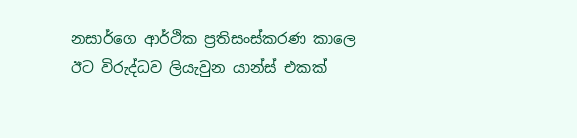නසාර්ගෙ ආර්ථික ප්‍රතිසංස්කරණ කාලෙ ඊට විරුද්ධව ලියැවුන යාන්ස් එකක්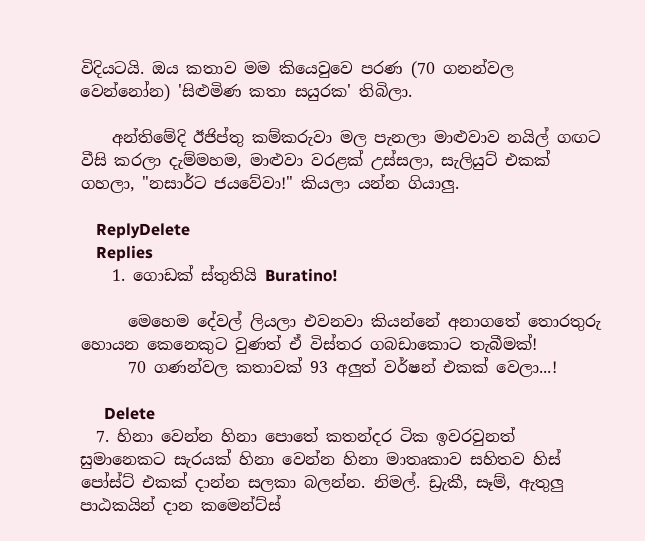විදියටයි. ඔය කතාව මම කියෙවුවෙ පරණ (70 ගනන්වල වෙන්නෝන) 'සිළුමිණ කතා සයුරක' තිබිලා.

    අන්තිමේදි ඊජිප්තු කම්කරුවා මල පැනලා මාළුවාව නයිල් ගඟට වීසි කරලා දැම්මහම, මාළුවා වරළක් උස්සලා, සැලියුට් එකක් ගහලා, "නසාර්ට ජයවේවා!" කියලා යන්න ගියාලු.

    ReplyDelete
    Replies
    1. ගොඩක් ස්තුතියි Buratino!

      මෙහෙම දේවල් ලියලා එවනවා කියන්නේ අනාගතේ තොරතුරු හොයන කෙනෙකුට වුණත් ඒ විස්තර ගබඩාකොට තැබීමක්!
      70 ගණන්වල කතාවක් 93 අලුත් වර්ෂන් එකක් වෙලා...!

      Delete
  7. හිනා වෙන්න හිනා පොතේ කතන්දර ටික ඉවරවුනත් සුමානෙකට සැරයක් හිනා වෙන්න හිනා මාතෘකාව සහිතව හිස් පෝස්ට් එකක් දාන්න සලකා බලන්න. නිමල්. ඩ්‍රැකී, සෑම්, ඇතුලු පාඨකයින් දාන කමෙන්ට්ස්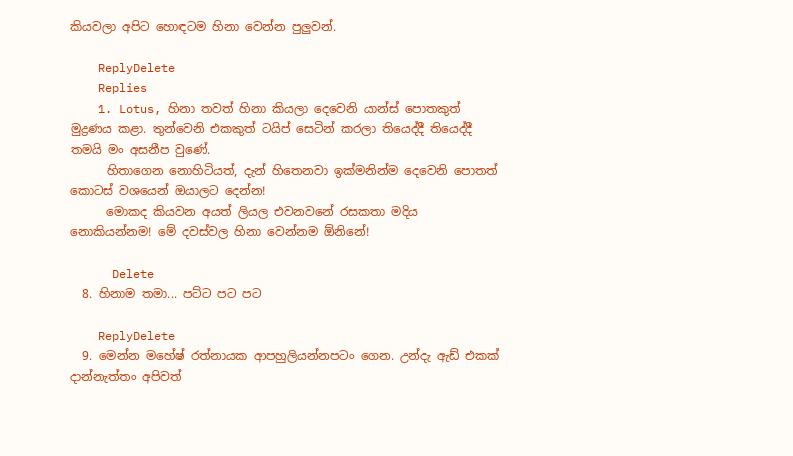කියවලා අපිට හොඳටම හිනා වෙන්න පුලුවන්.

    ReplyDelete
    Replies
    1. Lotus, හිනා තවත් හිනා කියලා දෙවෙනි යාන්ස් පොතකුත් මුද්‍රණය කළා. තුන්වෙනි එකකුත් ටයිප් සෙටින් කරලා තියෙද්දී තියෙද්දී තමයි මං අසනීප වුණේ.
      හිතාගෙන නොහිටියත්, දැන් හිතෙනවා ඉක්මනින්ම දෙවෙනි පොතත් කොටස් වශයෙන් ඔයාලට දෙන්න!
      මොකද කියවන අයත් ලියල එවනවනේ රසකතා මදිය නොකියන්නම! මේ දවස්වල හිනා වෙන්නම ඕනිනේ!

      Delete
  8. හිනාම තමා... පට්ට පට පට

    ReplyDelete
  9. මෙන්න මහේෂ් රත්නායක ආපහුලියන්නපටං ගෙන. උන්දැ ඇඩ් එකක් දාන්නැත්තං අපිවත්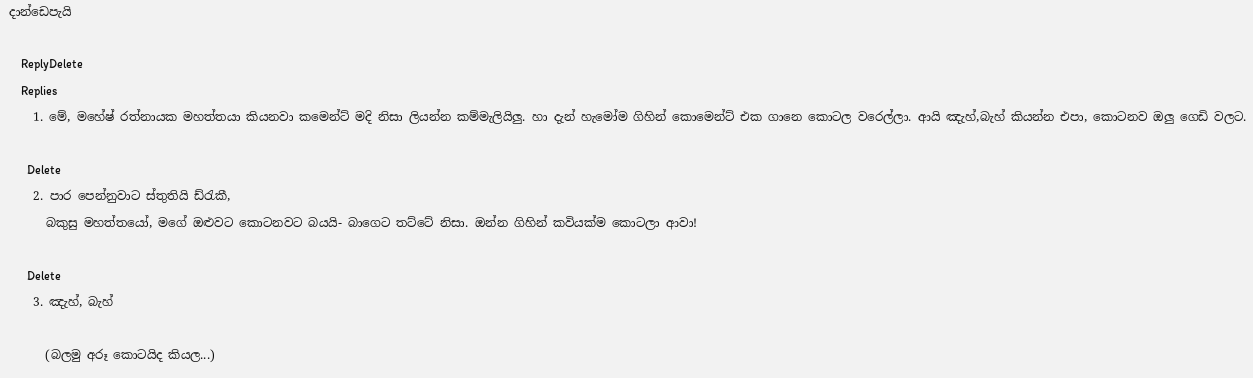දාන්ඩෙපැයි

    ReplyDelete
    Replies
    1. මේ, මහේෂ් රත්නායක මහත්තයා කියනවා කමෙන්ට් මදි නිසා ලියන්න කම්මැලියිලු. හා දැන් හැමෝම ගිහින් කොමෙන්ට් එක ගානෙ කොටල වරෙල්ලා. ආයි ඤැහ්,බැහ් කියන්න එපා, කොටනව ඔලු ගෙඩි වලට.

      Delete
    2. පාර පෙන්නුවාට ස්තුතියි ඩ්රැකී,
      බකුසු මහත්තයෝ, මගේ ඔළුවට කොටනවට බයයි- බාගෙට තට්ටේ නිසා. ඔන්න ගිහින් කවියක්ම කොටලා ආවා!

      Delete
    3. ඤැහ්, බැහ්

      (බලමු අරූ කොටයිද කියල...)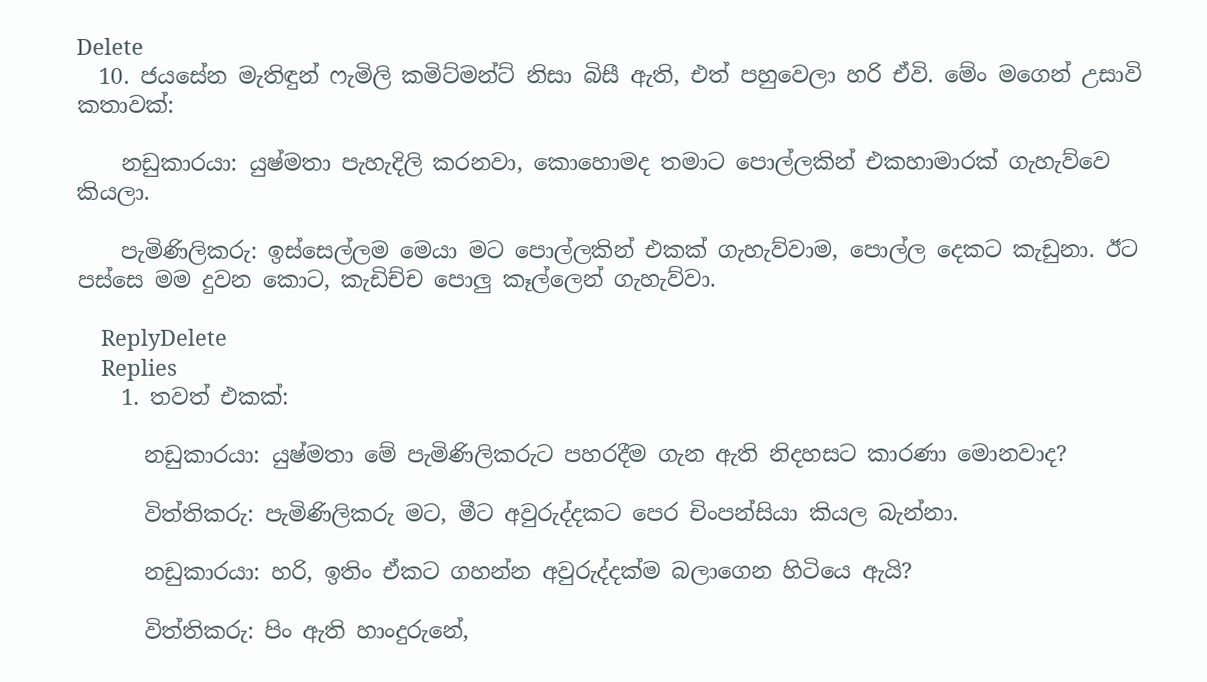Delete
  10. ජයසේන මැතිඳුන් ෆැමිලි කමිට්මන්ට් නිසා බිසී ඇති, එත් පහුවෙලා හරි ඒවි. මේං මගෙන් උසාවි කතාවක්:

    නඩුකාරයා: යුෂ්මතා පැහැදිලි කරනවා, කොහොමද තමාට පොල්ලකින් එකහාමාරක් ගැහැව්වෙ කියලා.

    පැමිණිලිකරු: ඉස්සෙල්ලම මෙයා මට පොල්ලකින් එකක් ගැහැව්වාම, පොල්ල දෙකට කැඩුනා. ඊට පස්සෙ මම දුවන කොට, කැඩිච්ච පොලු කෑල්ලෙන් ගැහැව්වා.

    ReplyDelete
    Replies
    1. තවත් එකක්:

      නඩුකාරයා: යුෂ්මතා මේ පැමිණිලිකරුට පහරදීම ගැන ඇති නිදහසට කාරණා මොනවාද?

      විත්තිකරු: පැමිණිලිකරු මට, මීට අවුරුද්දකට පෙර චිංපන්සියා කියල බැන්නා.

      නඩුකාරයා: හරි, ඉතිං ඒකට ගහන්න අවුරුද්දක්ම බලාගෙන හිටියෙ ඇයි?

      විත්තිකරු: පිං ඇති හාංදුරුනේ,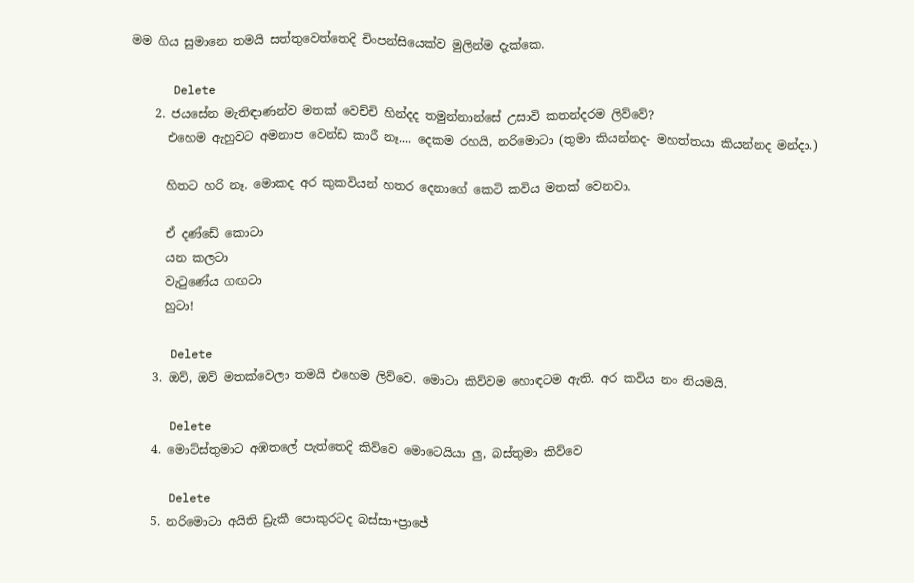මම ගිය සුමානෙ තමයි සත්තුවෙත්තෙදි චිංපන්සියෙක්ව මුලින්ම දැක්කෙ.

      Delete
    2. ජයසේන මැතිඳාණන්ව මතක් වෙච්චි හින්දද තමුන්නාන්සේ උසාවි කතන්දරම ලිව්වේ?
      එහෙම ඇහුවට අමනාප වෙන්ඩ කාරී නෑ.... දෙකම රහයි, නරිමොටා (තුමා කියන්නද- මහත්තයා කියන්නද මන්දා.)

      හිතට හරි නෑ. මොකද අර කුකවියන් හතර දෙනාගේ කෙටි කවිය මතක් වෙනවා.

      ඒ දණ්ඩේ කොටා
      යන කලටා
      වැටුණේය ගඟටා
      හුටා!

      Delete
    3. ඔව්, ඔව් මතක්වෙලා තමයි එහෙම ලිව්වෙ. මොටා කිව්වම හොඳටම ඇති. අර කවිය නං නියමයි.

      Delete
    4. මොට්ස්තුමාට අඹතලේ පැත්තෙදි කිව්වෙ මොටෙයියා ලු, බස්තුමා කිව්වෙ

      Delete
    5. නරිමොටා අයිති ඩ්‍රැකී පොකුරටද බස්සා+ප්‍රාජේ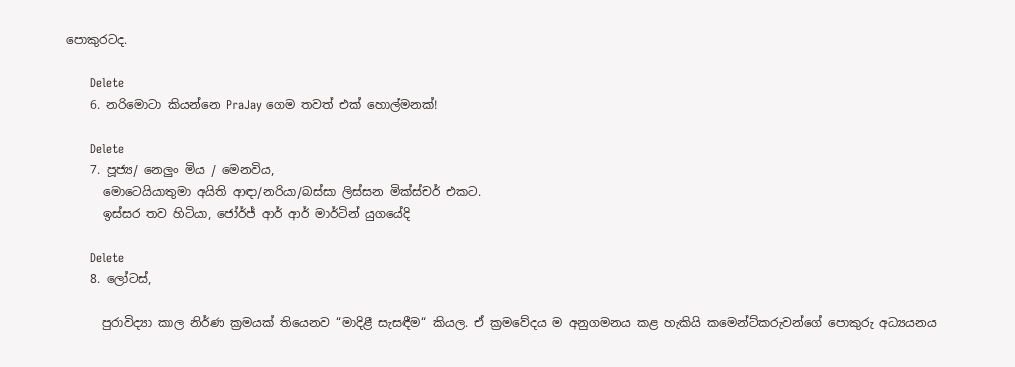පොකුරටද.

      Delete
    6. නරිමොටා කියන්නෙ PraJay ගෙම තවත් එක් හොල්මනක්!

      Delete
    7. පූජ්‍ය/ නෙලුං මිය / මෙනවිය,
      මොටෙයියාතුමා අයිති ආඳා/නරියා/බස්සා ලිස්සන මික්ස්චර් එකට.
      ඉස්සර තව හිටියා, ජෝර්ජ් ආර් ආර් මාර්ටින් යුගයේදි

      Delete
    8. ලෝටස්,

      පුරාවිද්‍යා කාල නිර්ණ ක්‍රමයක් තියෙනව “මාදිළී සැසඳීම“ කියල. ඒ ක්‍රමවේදය ම අනුගමනය කළ හැකියි කමෙන්ට්කරුවන්ගේ පොකුරු අධ්‍යයනය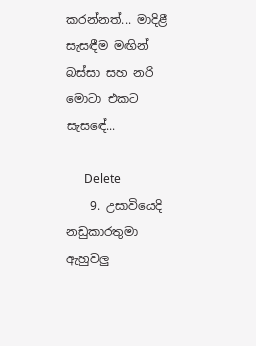කරන්නත්... මාදිළී සැසඳීම මඟින් බස්සා සහ නරි මොටා එකට සැසඳේ...

      Delete
    9. උසාවියෙදි නඩුකාරතුමා ඇහුවලු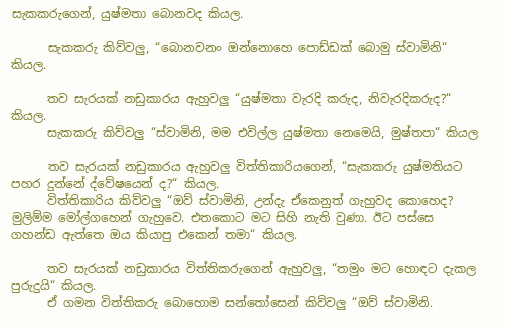සැකකරුගෙන්, යුෂ්මතා බොනවද කියල.

      සැකකරු කිව්වලු, “බොනවනං ඔන්නොහෙ පොඩ්ඩක් බොමු ස්වාමිනි“ කියල.

      තව සැරයක් නඩුකාරය ඇහුවලු “යුෂ්මතා වැරදි කරුද, නිවැරදිකරුද?“ කියල.
      සැකකරු කිව්වලු “ස්වාමිනි, මම එවිල්ල යුෂ්මතා නෙමෙයි, මුෂ්තපා“ කියල

      තව සැරයක් නඩුකාරය ඇහුවලු විත්තිකාරියගෙන්, “සැකකරු යුෂ්මතියට පහර දුන්නේ ද්වේෂයෙන් ද?“ කියල.
      විත්තිකාරිය කිව්වලු “ඔව් ස්වාමිනි, උන්දැ ඒකෙනුත් ගැහුවද කොහෙද? මුලිම්ම මෝල්ගහෙන් ගැහුවෙ. එතකොට මට සිහි නැති වුණා. ඊට පස්සෙ ගහන්ඩ ඇත්තෙ ඔය කියාපු එකෙන් තමා“ කියල.

      තව සැරයක් නඩුකාරය විත්තිකරුගෙන් ඇහුවලු, “තමුං මට හොඳට දැකල පුරුදුයි“ කියල.
      ඒ ගමන විත්තිකරු බොහොම සන්තෝසෙන් කිව්වලු “ඔව් ස්වාමිනි.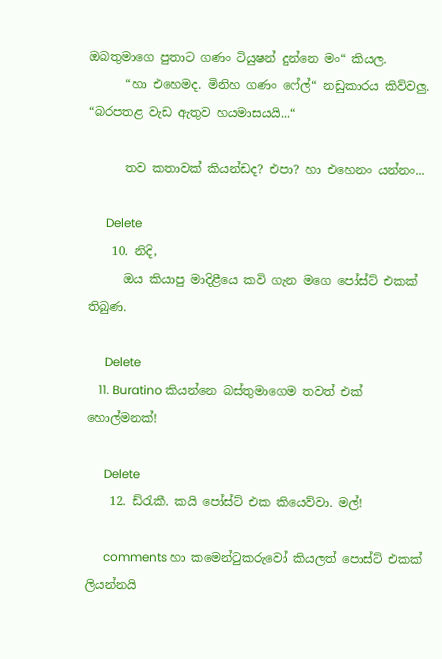ඔබතුමාගෙ පුතාට ගණං ටියුෂන් දුන්නෙ මං“ කියල.
      “හා එහෙමද. මිනිහ ගණං ෆේල්“ නඩුකාරය කිව්වලු. “බරපතළ වැඩ ඇතුව හයමාසයයි...“

      තව කතාවක් කියන්ඩද? එපා? හා එහෙනං යන්නං...

      Delete
    10. නිදි,
      ඔය කියාපු මාදිළීයෙ කවි ගැන මගෙ පෝස්ට් එකක් තිබුණ.

      Delete
    11. Buratino කියන්නෙ බස්තුමාගෙම තවත් එක් හොල්මනක්!

      Delete
    12. ඩ්රැකී. කයි පෝස්ට් එක කියෙව්වා. මල්!

      comments හා කමෙන්ටුකරුවෝ කියලත් පොස්ට් එකක් ලියන්නයි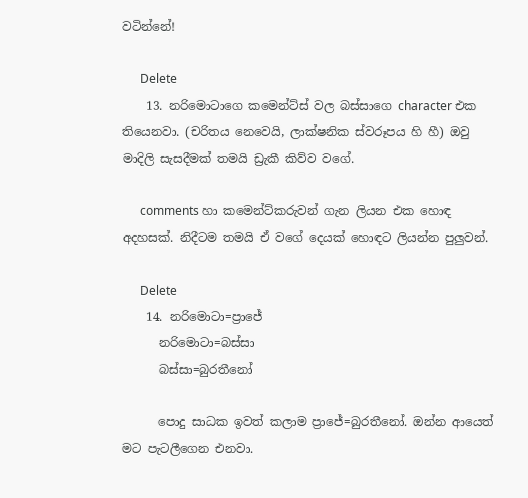වටින්නේ!

      Delete
    13. නරිමොටාගෙ කමෙන්ට්ස් වල බස්සාගෙ character එක තියෙනවා. (චරිතය නෙවෙයි, ලාක්ෂනික ස්වරූපය හි හී) ඔවු මාදිලි සැසදීමක් තමයි ඩ්‍රැකී කිව්ව වගේ.

      comments හා කමෙන්ට්කරුවන් ගැන ලියන එක හොඳ අදහසක්. නිදීටම තමයි ඒ වගේ දෙයක් හොඳට ලියන්න පුලුවන්.

      Delete
    14. නරිමොටා=ප්‍රාජේ
      නරිමොටා=බස්සා
      බස්සා=බුරතීනෝ

      පොදු සාධක ඉවත් කලාම ප්‍රාජේ=බුරතීනෝ. ඔන්න ආයෙත් මට පැටලීගෙන එනවා.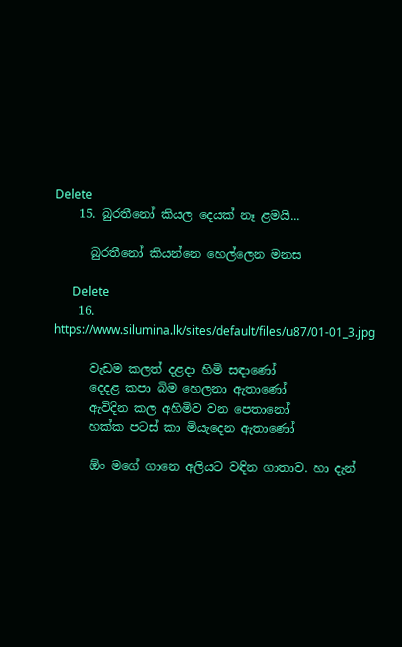Delete
    15. බුරතීනෝ කියල දෙයක් නෑ ළමයි...

      බුරතීනෝ කියන්නෙ හෙල්ලෙන මනස

      Delete
    16. https://www.silumina.lk/sites/default/files/u87/01-01_3.jpg

      වැඩම කලත් දළදා හිමි සඳාණෝ
      දෙදළ කපා බිම හෙලනා ඇතාණෝ
      ඇවිදින කල අහිමිව වන පෙතානෝ
      හක්ක පටස් කා මියැදෙන ඇතාණෝ

      ඕං මගේ ගානෙ අලියට වඳින ගාතාව. හා දැන්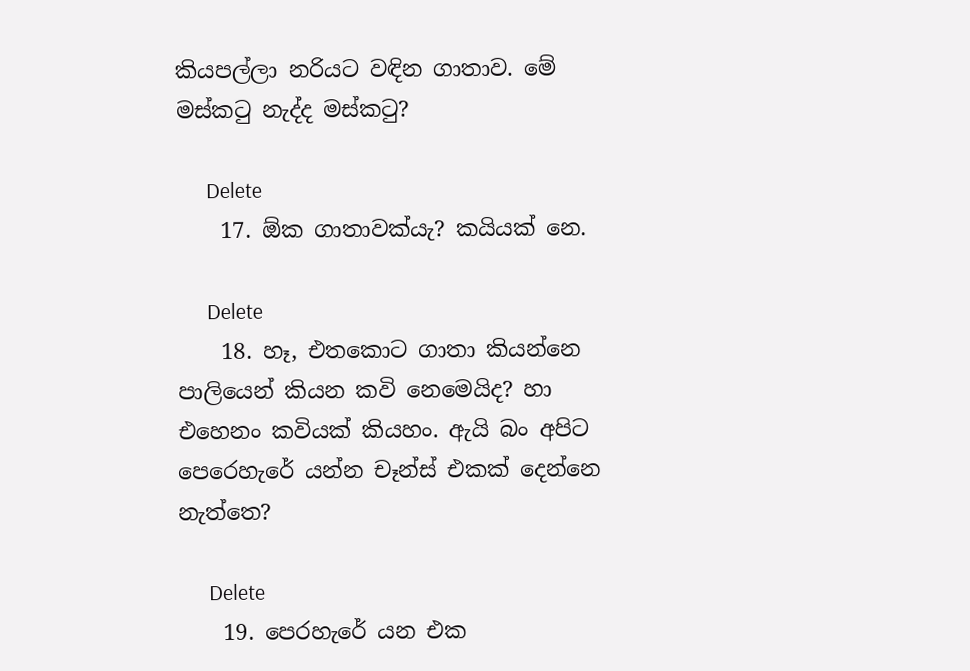කියපල්ලා නරියට වඳින ගාතාව. මේ මස්කටු නැද්ද මස්කටු?

      Delete
    17. ඕක ගාතාවක්යැ? කයියක් නෙ.

      Delete
    18. හෑ, එතකොට ගාතා කියන්නෙ පාලියෙන් කියන කවි නෙමෙයිද? හා එහෙනං කවියක් කියහං. ඇයි බං අපිට පෙරෙහැරේ යන්න චෑන්ස් එකක් දෙන්නෙ නැත්තෙ?

      Delete
    19. පෙරහැරේ යන එක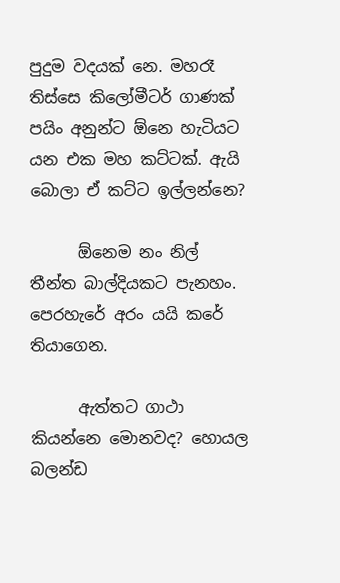පුදුම වදයක් නෙ. මහරෑ තිස්සෙ කිලෝමීටර් ගාණක් පයිං අනුන්ට ඕනෙ හැටියට යන එක මහ කට්ටක්. ඇයි බොලා ඒ කට්ට ඉල්ලන්නෙ?

      ඕනෙම නං නිල් තීන්ත බාල්දියකට පැනහං. පෙරහැරේ අරං යයි කරේ තියාගෙන.

      ඇත්තට ගාථා කියන්නෙ මොනවද? හොයල බලන්ඩ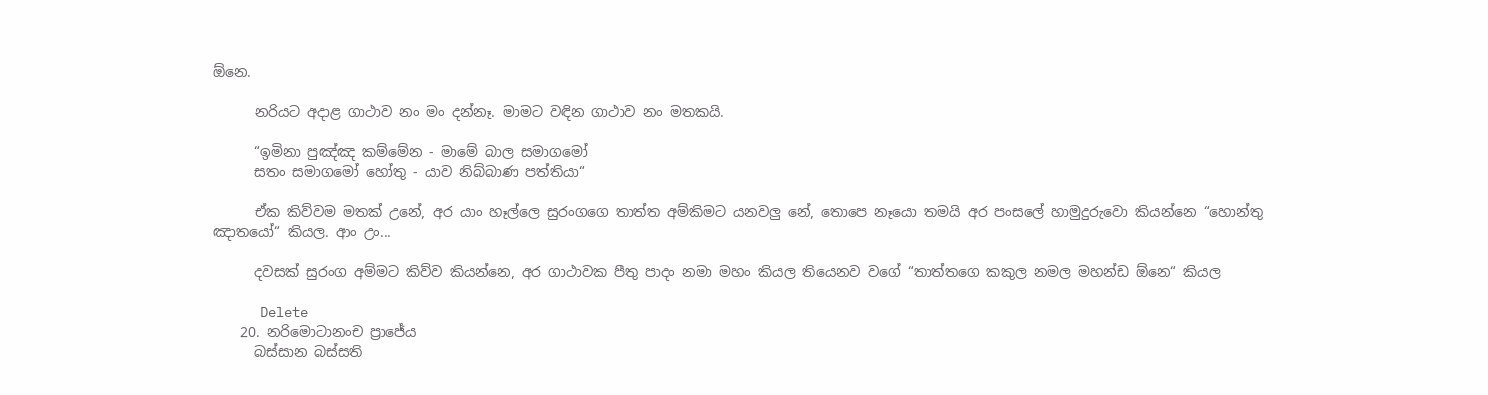ඕනෙ.

      නරියට අදාළ ගාථාව නං මං දන්නෑ. මාමට වඳින ගාථාව නං මතකයි.

      “ඉමිනා පුඤ්ඤ කම්මේන - මාමේ බාල සමාගමෝ
      සතං සමාගමෝ හෝතු - යාව නිබ්බාණ පත්තියා“

      ඒක කිව්වම මතක් උනේ, අර යාං හෑල්ලෙ සුරංගගෙ තාත්ත අම්කිමට යනවලු නේ, තොපෙ නෑයො තමයි අර පංසලේ හාමුදුරුවො කියන්නෙ “හොන්තු ඤාතයෝ“ කියල. ආං උං...

      දවසක් සුරංග අම්මට කිව්ව කියන්නෙ, අර ගාථාවක පීතු පාදං නමා මහං කියල තියෙනව වගේ “තාත්තගෙ කකුල නමල මහන්ඩ ඕනෙ“ කියල

      Delete
    20. නරිමොටානංච ප්‍රාජේය
      බස්සාන බස්සති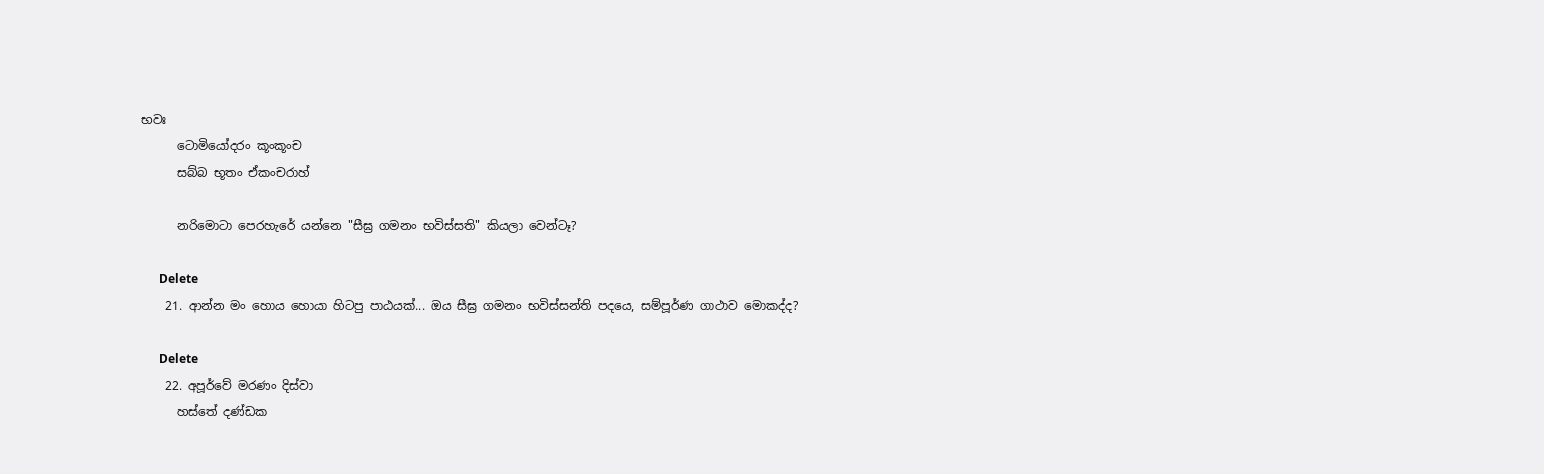භවඃ
      ටොමියෝදරං කූංකූංච
      සබ්බ භූතං ඒකංචරාහ්

      නරිමොටා පෙරහැරේ යන්නෙ "සීඝ්‍ර ගමනං භවිස්සති" කියලා වෙන්ටෑ?

      Delete
    21. ආන්න මං හොය හොයා හිටපු පාඨයක්... ඔය සීඝ්‍ර ගමනං භවිස්සන්ති පදයෙ, සම්පූර්ණ ගාථාව මොකද්ද?

      Delete
    22. අපූර්වේ මරණං දිස්වා
      හස්තේ දණ්ඩක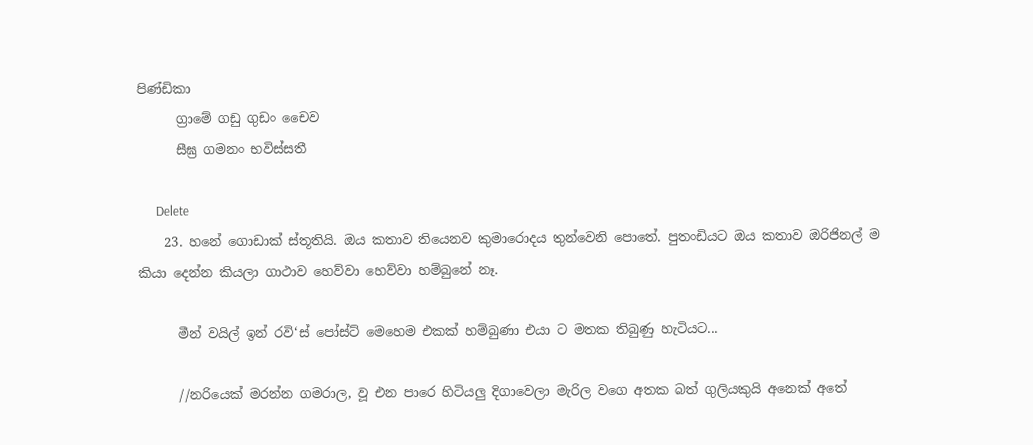පිණ්ඩිකා
      ග්‍රාමේ ගඩු ගුඩං චෛව
      සීඝ්‍ර ගමනං භවිස්සතී

      Delete
    23. හනේ ගොඩාක් ස්තූතියි. ඔය කතාව තියෙනව කුමාරොදය තුන්වෙනි පොතේ. පුතංඩියට ඔය කතාව ඔරිජිනල් ම කියා දෙන්න කියලා ගාථාව හෙව්වා හෙව්වා හම්බුනේ නෑ.

      මීන් වයිල් ඉන් රවි‘ස් පෝස්ට් මෙහෙම එකක් හම්බුණා එයා ට මතක තිබුණු හැටියට...

      //නරියෙක් මරන්න ගමරාල, වූ එන පාරෙ හිටියලු දිගාවෙලා මැරිල වගෙ අතක බත් ගුලියකුයි අනෙක් අතේ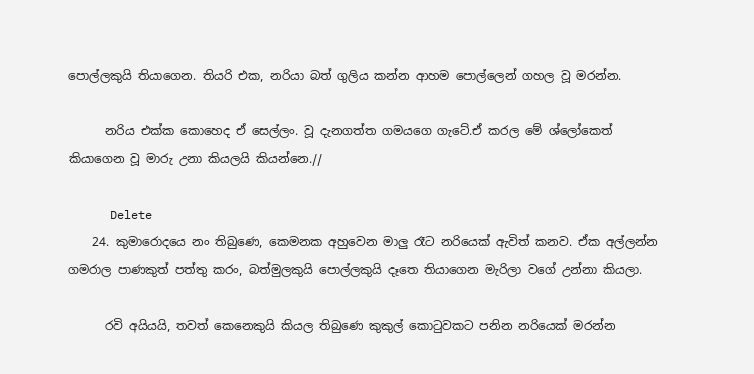පොල්ලකුයි තියාගෙන. තියරි එක, නරියා බත් ගුලිය කන්න ආහම පොල්ලෙන් ගහල වූ මරන්න.

      නරිය එක්ක කොහෙද ඒ සෙල්ලං. වූ දැනගත්ත ගමයගෙ ගැටේ.ඒ කරල මේ ශ්ලෝකෙත් කියාගෙන වූ මාරු උනා කියලයි කියන්නෙ.//

      Delete
    24. කුමාරොදයෙ නං තිබුණෙ, කෙමනක අහුවෙන මාලු රෑට නරියෙක් ඇවිත් කනව. ඒක අල්ලන්න ගමරාල පාණකුත් පත්තු කරං, බත්මුලකුයි පොල්ලකුයි දෑතෙ තියාගෙන මැරිලා වගේ උන්නා කියලා.

      රවි අයියයි, තවත් කෙනෙකුයි කියල තිබුණෙ කුකුල් කොටුවකට පනින නරියෙක් මරන්න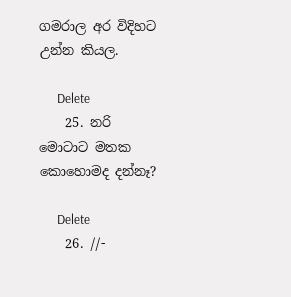ගමරාල අර විදිහට උන්න කියල.

      Delete
    25. නරි මොටාට මතක කොහොමද දන්නෑ?

      Delete
    26. //-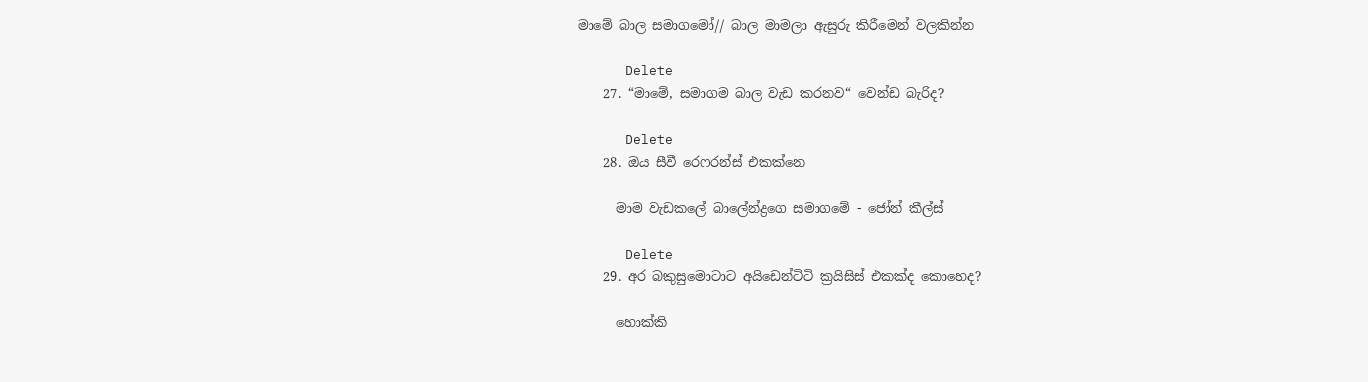මාමේ බාල සමාගමෝ// බාල මාමලා ඇසුරු කිරීමෙන් වලකින්න

      Delete
    27. “මාමේ, සමාගම බාල වැඩ කරනව“ වෙන්ඩ බැරිද?

      Delete
    28. ඔය සීවී රෙෆරන්ස් එකක්නෙ

      මාම වැඩකලේ බාලේන්ද්‍රගෙ සමාගමේ - ජෝන් කීල්ස්

      Delete
    29. අර බකුසුමොටාට අයිඩෙන්ටිටි ක්‍රයිසිස් එකක්ද කොහෙද?

      හොක්කි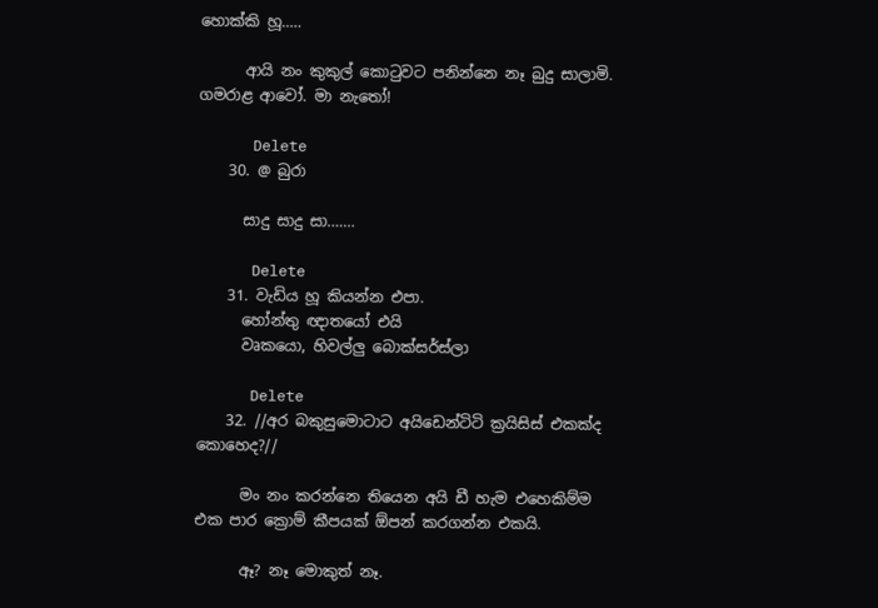හොක්කි හූ.....

      ආයි නං කුකුල් කොටුවට පනින්නෙ නෑ බුදු සාලාමි. ගමරාළ ආවෝ. මා නැතෝ!

      Delete
    30. @ බුරා

      සාදු සාදු සා.......

      Delete
    31. වැඩිය හූ කියන්න එපා.
      හෝන්තු ඥාතයෝ එයි
      වෘකයො, හිවල්ලු බොක්සර්ස්ලා

      Delete
    32. //අර බකුසුමොටාට අයිඩෙන්ටිටි ක්‍රයිසිස් එකක්ද කොහෙද?//

      මං නං කරන්නෙ තියෙන අයි ඩී හැම එහෙකිම්ම එක පාර ක්‍රොම් කීපයක් ඕපන් කරගන්න එකයි.

      ඈ? නෑ මොකුත් නෑ.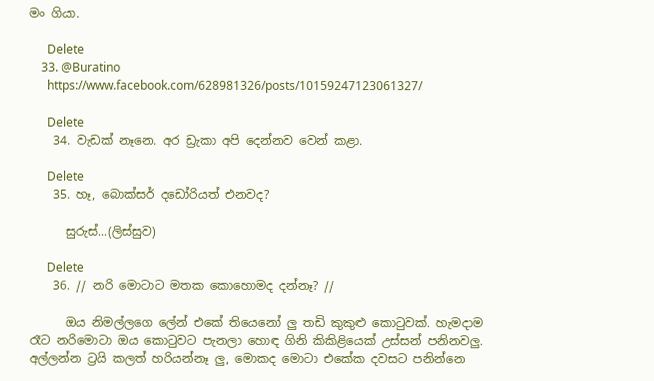මං ගියා.

      Delete
    33. @Buratino
      https://www.facebook.com/628981326/posts/10159247123061327/

      Delete
    34. වැඩක් නෑනෙ. අර ඩ්‍රැකා අපි දෙන්නව වෙන් කළා.

      Delete
    35. හෑ, බොක්සර් දඩෝරියත් එනවද?

      සුරුස්...(ලිස්සුව)

      Delete
    36. // නරි මොටාට මතක කොහොමද දන්නෑ? //

      ඔය නිමල්ලගෙ ලේන් එකේ තියෙනෝ ලු තඩි කුකුළු කොටුවක්. හැමදාම රෑට නරිමොටා ඔය කොටුවට පැනලා හොඳ ගිනි කිකිළියෙක් උස්සන් පනිනවලු. අල්ලන්න ට්‍රයි කලත් හරියන්නෑ ලු, මොකද මොටා එකේක දවසට පනින්නෙ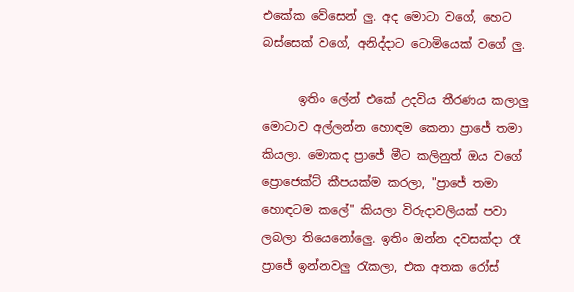එකේක වේසෙන් ලු. අද මොටා වගේ, හෙට බස්සෙක් වගේ, අනිද්දාට ටොමියෙක් වගේ ලු.

      ඉතිං ලේන් එකේ උදවිය තීරණය කලාලු මොටාව අල්ලන්න හොඳම කෙනා ප්‍රාජේ තමා කියලා. මොකද ප්‍රාජේ මීට කලිනුත් ඔය වගේ ප්‍රොජෙක්ට් කීපයක්ම කරලා, "ප්‍රාජේ තමා හොඳටම කලේ" කියලා විරුදාවලියක් පවා ලබලා තියෙනෝලෙු. ඉතිං ඔන්න දවසක්දා රෑ ප්‍රාජේ ඉන්නවලු රැකලා, එක අතක රෝස්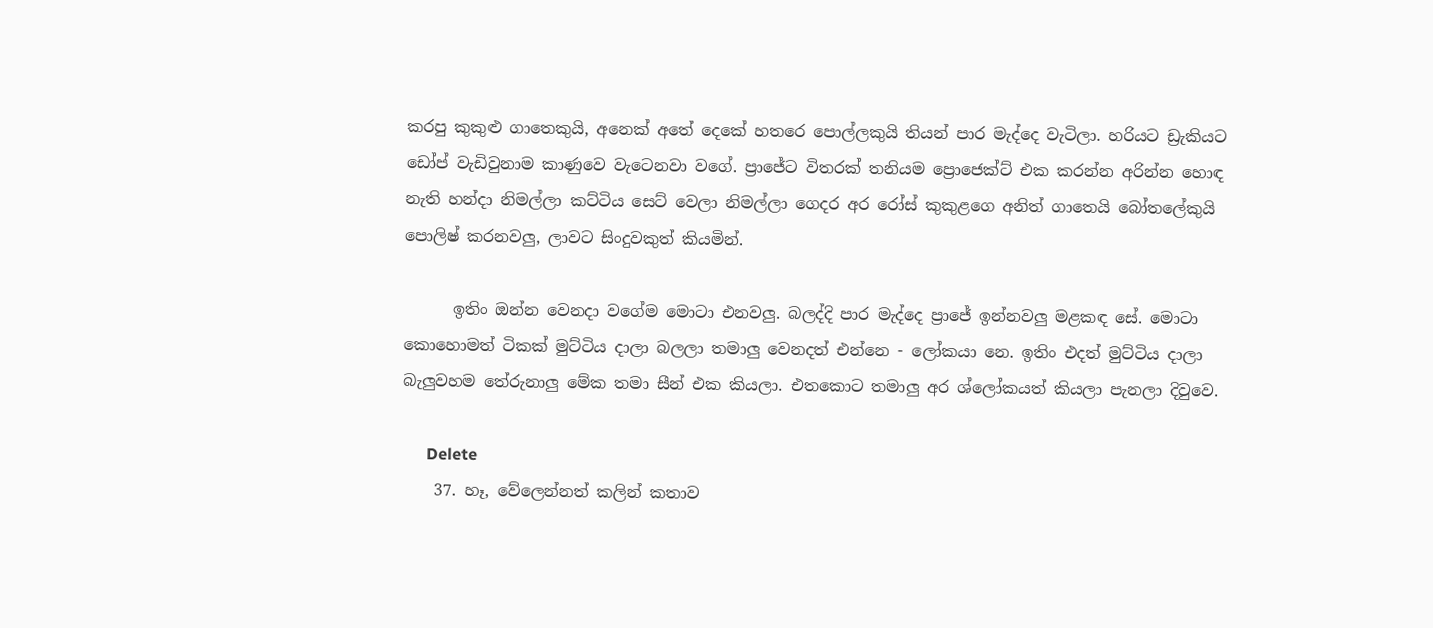කරපු කුකුළු ගාතෙකුයි, අනෙක් අතේ දෙකේ හතරෙ පොල්ලකුයි තියන් පාර මැද්දෙ වැටිලා. හරියට ඩ්‍රැකියට ඩෝප් වැඩිවුනාම කාණුවෙ වැටෙනවා වගේ. ප්‍රාජේට විතරක් තනියම ප්‍රොජෙක්ට් එක කරන්න අරින්න හොඳ නැති හන්දා නිමල්ලා කට්ටිය සෙට් වෙලා නිමල්ලා ගෙදර අර රෝස් කුකුළගෙ අනිත් ගාතෙයි බෝතලේකුයි පොලිෂ් කරනවලු, ලාවට සිංදුවකුත් කියමින්.

      ඉතිං ඔන්න වෙනදා වගේම මොටා එනවලු. බලද්දි පාර මැද්දෙ ප්‍රාජේ ඉන්නවලු මළකඳ සේ. මොටා කොහොමත් ටිකක් මුට්ටිය දාලා බලලා තමාලු වෙනදත් එන්නෙ - ලෝකයා නෙ. ඉතිං එදත් මුට්ටිය දාලා බැලුවහම තේරුනාලු මේක තමා සීන් එක කියලා. එතකොට තමාලු අර ශ්ලෝකයත් කියලා පැනලා දිවුවෙ.

      Delete
    37. හෑ, වේලෙන්නත් කලින් කතාව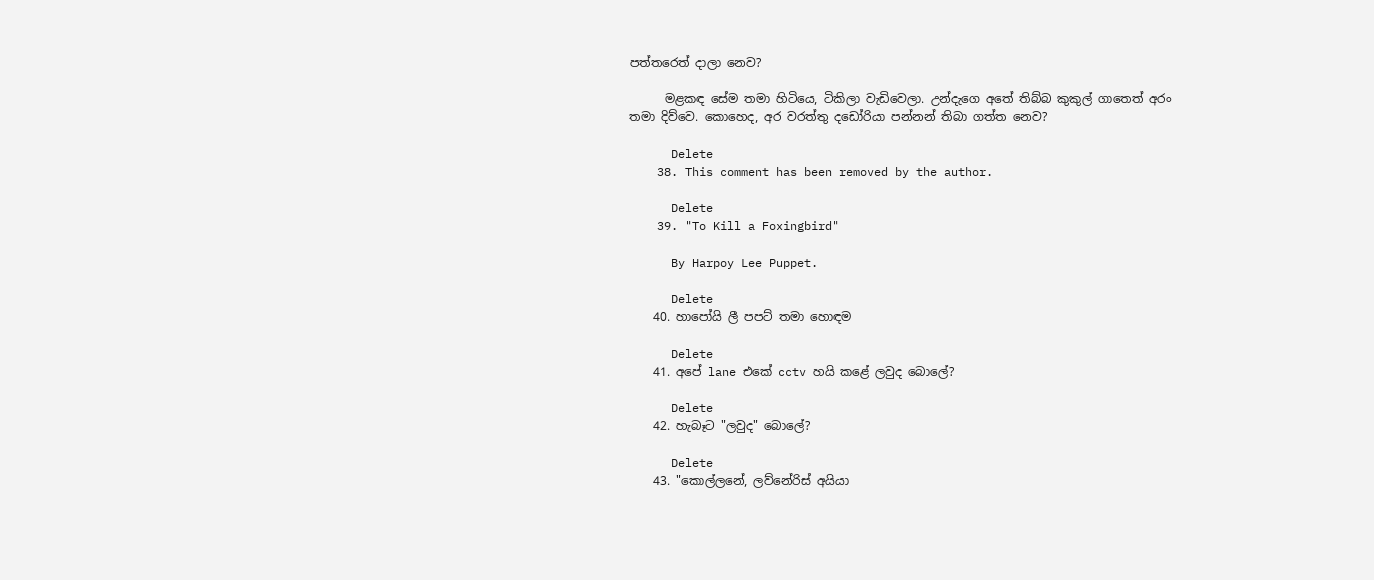පත්තරෙත් දාලා නෙව?

      මළකඳ සේම තමා හිටියෙ, ටිකිලා වැඩිවෙලා. උන්දැගෙ අතේ තිබ්බ කුකුල් ගාතෙත් අරං තමා දිව්වෙ. කොහෙද, අර වරත්තු දඩෝරියා පන්නන් තිබා ගත්ත නෙව?

      Delete
    38. This comment has been removed by the author.

      Delete
    39. "To Kill a Foxingbird"

      By Harpoy Lee Puppet.

      Delete
    40. හාපෝයි ලී පපට් තමා හොඳම

      Delete
    41. අපේ lane එකේ cctv හයි කළේ ලවුද බොලේ?

      Delete
    42. හැබෑට "ලවුද" බොලේ?

      Delete
    43. "කොල්ලනේ, ලව්නේරිස් අයියා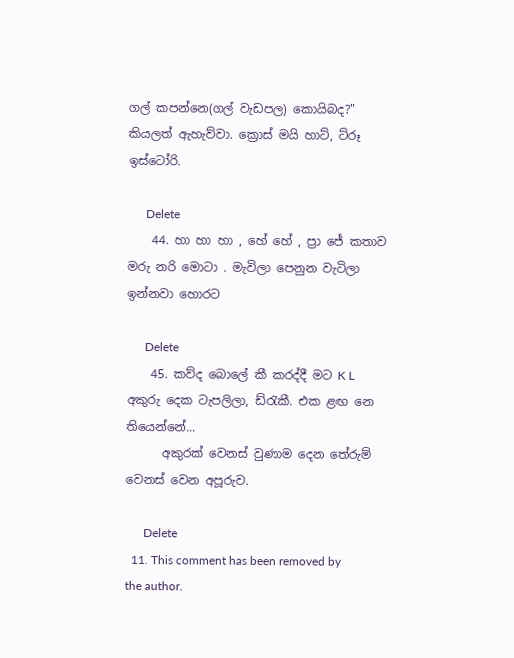ගල් කපන්නෙ(ගල් වැඩපල) කොයිබද?" කියලත් ඇහැව්වා. ක්‍රොස් මයි හාට්, ට්රූ ඉස්ටෝරි.

      Delete
    44. හා හා හා , හේ හේ , ප්‍රා ජේ කතාව මරු නරි මොටා . මැවිලා පෙනුන වැටිලා ඉන්නවා හොරට

      Delete
    45. කව්ද බොලේ කී කරද්දී මට K L අකුරු දෙක ටැපලිලා, ඩ්රැකී. එක ළඟ නෙ තියෙන්නේ...
      අකුරක් වෙනස් වුණාම දෙන තේරුම් වෙනස් වෙන අපූරුව.

      Delete
  11. This comment has been removed by the author.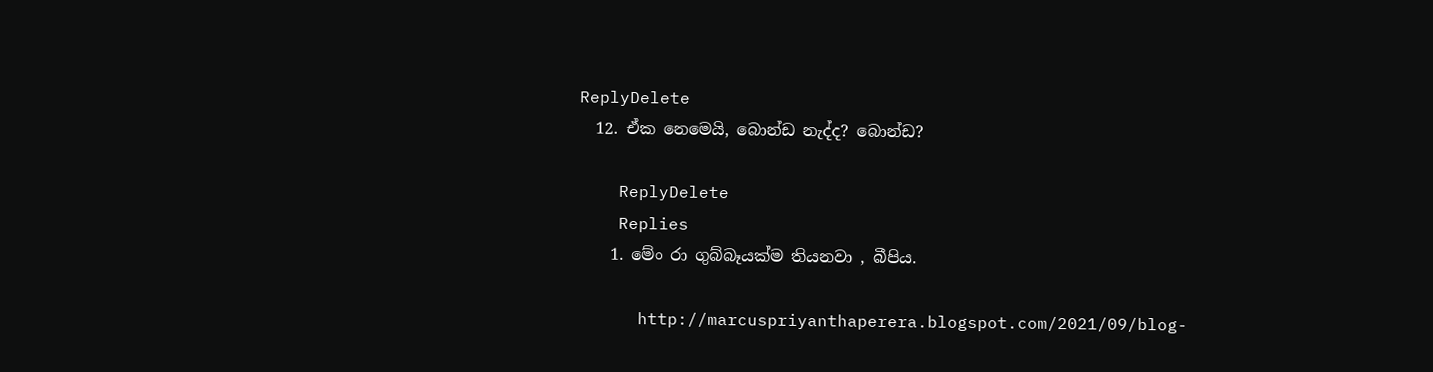ReplyDelete
  12. ඒක නෙමෙයි, බොන්ඩ නැද්ද? බොන්ඩ?

    ReplyDelete
    Replies
    1. මේං රා ගුබ්බෑයක්ම තියනවා , බීපිය.

      http://marcuspriyanthaperera.blogspot.com/2021/09/blog-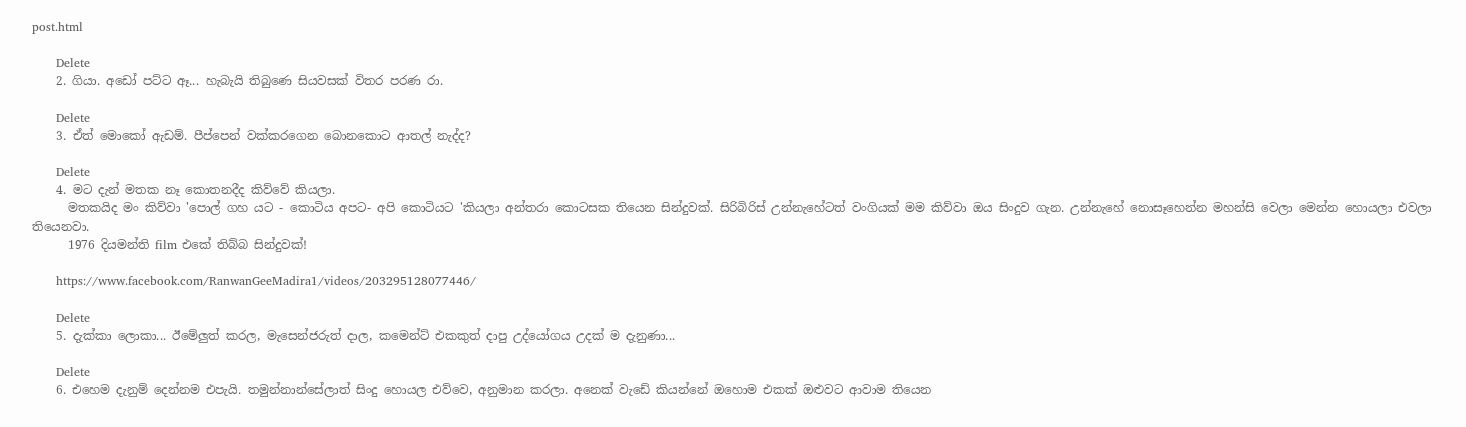post.html

      Delete
    2. ගියා. අඩෝ පට්ට ඈ... හැබැයි තිබුණෙ සියවසක් විතර පරණ රා.

      Delete
    3. ඒත් මොකෝ ඇඩම්. පීප්පෙන් වක්කරගෙන බොනකොට ආතල් නැද්ද?

      Delete
    4. මට දැන් මතක නෑ කොතනදීද කිව්වේ කියලා.
      මතකයිද මං කිව්වා 'පොල් ගහ යට - කොටිය අපට- අපි කොටියට 'කියලා අන්තරා කොටසක තියෙන සින්දුවක්. සිරිබිරිස් උන්නැහේටත් වංගියක් මම කිව්වා ඔය සිංදුව ගැන. උන්නැහේ නොසෑහෙන්න මහන්සි වෙලා මෙන්න හොයලා එවලා තියෙනවා.
      1976 දියමන්ති film එකේ තිබ්බ සින්දුවක්!

      https://www.facebook.com/RanwanGeeMadira1/videos/203295128077446/

      Delete
    5. දැක්කා ලොකා... ඊමේලුත් කරල, මැසෙන්ජරුත් දාල, කමෙන්ට් එකකුත් දාපු උද්යෝගය උදක් ම දැනුණා...

      Delete
    6. එහෙම දැනුම් දෙන්නම එපැයි. තමුන්නාන්සේලාත් සිංදු හොයල එව්වෙ, අනුමාන කරලා. අනෙක් වැඩේ කියන්නේ ඔහොම එකක් ඔළුවට ආවාම තියෙන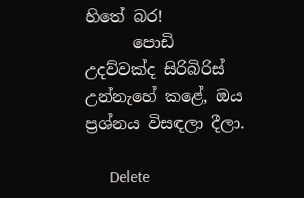හිතේ බර!
      පොඩි උදව්වක්ද සිරිබිරිස් උන්නැහේ කළේ, ඔය ප්‍රශ්නය විසඳලා දීලා.

      Delete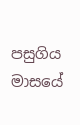පසුගිය මාසයේ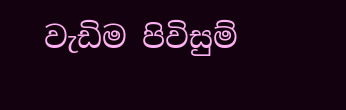වැඩිම පිවිසුම්